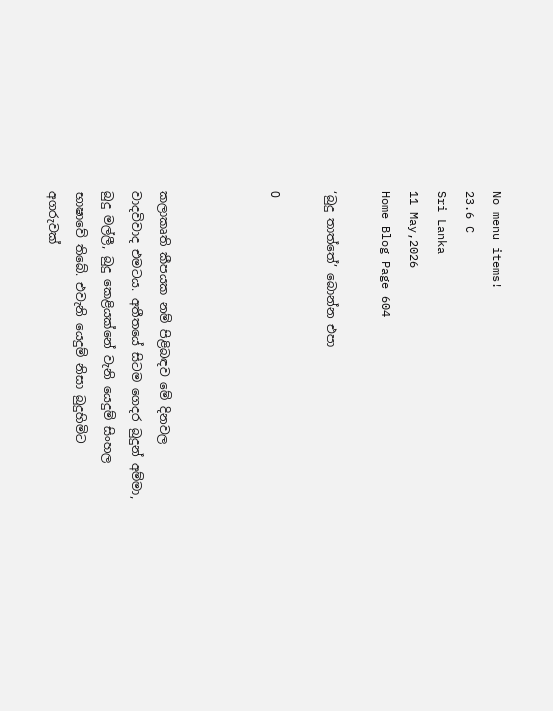No menu items!
23.6 C
Sri Lanka
11 May,2026
Home Blog Page 604

‘බුදු තාත්තේ’ බොන්න එපා

0



කලාකෘති කීපයක නම් පිළිබඳව මේ දිනවල වාදවිවාද එමටය. අතීතයේ සිටම ගෙදර බුදුන් අම්මා, බුදු මල්ලී, බුදු කෙළියක්නේ වැනි යෙදුම් සිංහල භාෂාවේ තිබේ. එවැනි යෙදුම් නිසා බුදුහිමිට අගරුවක්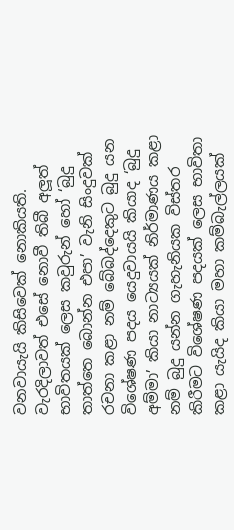වනවායැයි කිසිවෙක් නොකියති. වැරදිලාවත් එසේ නොවී තිබී අලූත් භාවිතයක් ලෙස කවුරුන් හෝ ‘බුදු තාත්තෙ බොන්න එපා’ වැනි සිංදුවක් රචනා කළා නම් බේබද්දෙකුට බුදු යන විශේෂණ පදය යෙදුවායයි කියාද ‘බුදු අම්මා’ කියා නාට්‍යයක් නිර්මාණය කළා නම් බුදු යන්න ගැහැනියක විස්තර කිරීමට විශේෂණ පදයක් ලෙස භාවිතා කළා යැයිද කියා මහා කම්බැල්ලයක්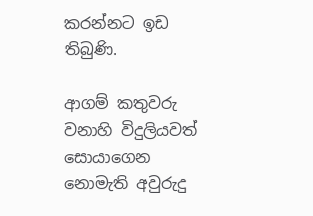කරන්නට ඉඩ තිබුණි.

ආගම් කතුවරු වනාහි විදුලියවත් සොයාගෙන නොමැති අවුරුදු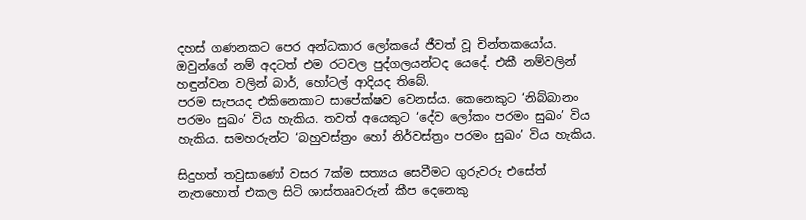දහස් ගණනකට පෙර අන්ධකාර ලෝකයේ ජීවත් වූ චින්තකයෝය. ඔවුන්ගේ නම් අදටත් එම රටවල පුද්ගලයන්ටද යෙදේ. එකී නම්වලින් හඳුන්වන වලින් බාර්, හෝටල් ආදියද තිබේ.
පරම සැපයද එකිනෙකාට සාපේක්ෂව වෙනස්ය. කෙනෙකුට ‘නිබ්බානං පරමං සුඛං’ විය හැකිය. තවත් අයෙකුට ‘දේව ලෝකං පරමං සුඛං’ විය හැකිය. සමහරුන්ට ‘බහුවස්ත්‍රං හෝ නිර්වස්ත්‍රං පරමං සුඛං’ විය හැකිය.

සිදුහත් තවුසාණෝ වසර 7ක්ම සත්‍යය සෙවීමට ගුරුවරු එසේත් නැතහොත් එකල සිටි ශාස්තෲවරුන් කීප දෙනෙකු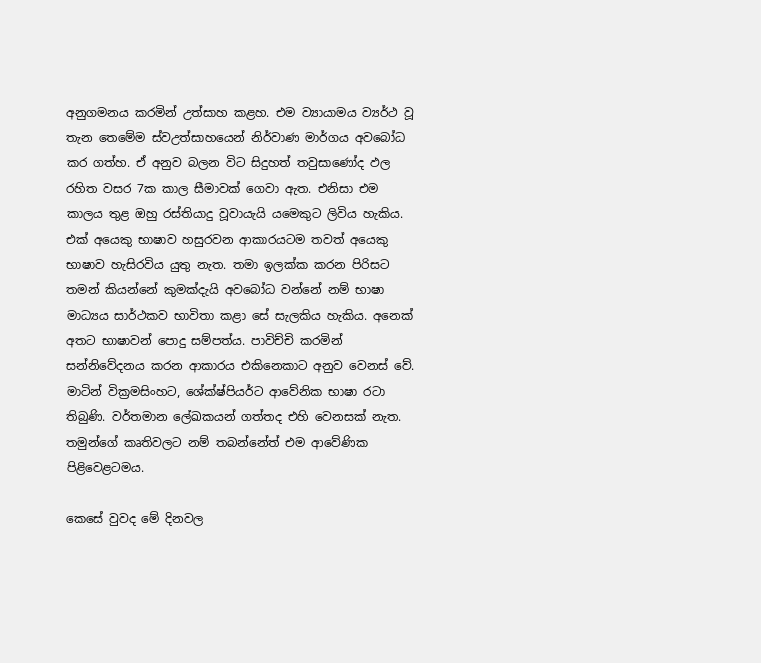අනුගමනය කරමින් උත්සාහ කළහ. එම ව්‍යායාමය ව්‍යර්ථ වූ තැන තෙමේම ස්වඋත්සාහයෙන් නිර්වාණ මාර්ගය අවබෝධ කර ගත්හ. ඒ අනුව බලන විට සිදුහත් තවුසාණෝද ඵල රහිත වසර 7ක කාල සීමාවක් ගෙවා ඇත. එනිසා එම කාලය තුළ ඔහු රස්තියාදු වූවායැයි යමෙකුට ලිවිය හැකිය. එක් අයෙකු භාෂාව හසුරවන ආකාරයටම තවත් අයෙකු භාෂාව හැසිරවිය යුතු නැත. තමා ඉලක්ක කරන පිරිසට තමන් කියන්නේ කුමක්දැයි අවබෝධ වන්නේ නම් භාෂා මාධ්‍යය සාර්ථකව භාවිතා කළා සේ සැලකිය හැකිය. අනෙක් අතට භාෂාවන් පොදු සම්පත්ය. පාවිච්චි කරමින් සන්නිවේදනය කරන ආකාරය එකිනෙකාට අනුව වෙනස් වේ. මාටින් වික්‍රමසිංහට, ශේක්ෂ්පියර්ට ආවේනික භාෂා රටා තිබුණි. වර්තමාන ලේඛකයන් ගත්තද එහි වෙනසක් නැත. තමුන්ගේ කෘතිවලට නම් තබන්නේත් එම ආවේණික පිළිවෙළටමය.

කෙසේ වුවද මේ දිනවල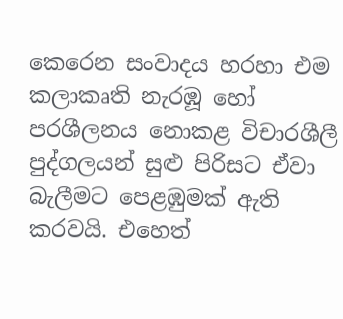කෙරෙන සංවාදය හරහා එම කලාකෘති නැරඹූ හෝ පරශීලනය නොකළ විචාරශීලී පුද්ගලයන් සුළු පිරිසට ඒවා බැලීමට පෙළඹුමක් ඇති කරවයි. එහෙත්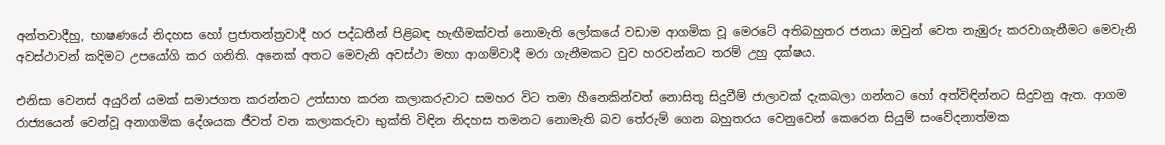අන්තවාදීහු, භාෂණයේ නිදහස හෝ ප්‍රජාතන්ත්‍රවාදී හර පද්ධතීන් පිළිබඳ හැඟීමක්වත් නොමැති ලෝකයේ වඩාම ආගමික වූ මෙරටේ අතිබහුතර ජනයා ඔවුන් වෙත නැඹුරු කරවාගැනීමට මෙවැනි අවස්ථාවන් කදිමට උපයෝගි කර ගනිති. අනෙක් අතට මෙවැනි අවස්ථා මහා ආගම්වාදී මරා ගැනීමකට වුව හරවන්නට තරම් උහු දක්ෂය.

එනිසා වෙනස් අයුරින් යමක් සමාජගත කරන්නට උත්සාහ කරන කලාකරුවාට සමහර විට තමා හීනෙකින්වත් නොසිතූ සිදුවීම් ජාලාවක් දැකබලා ගන්නට හෝ අත්විඳින්නට සිදුවනු ඇත. ආගම රාජ්‍යයෙන් වෙන්වූ අනාගමික දේශයක ජීවත් වන කලාකරුවා භුක්ති විඳින නිදහස තමනට නොමැති බව තේරුම් ගෙන බහුතරය වෙනුවෙන් කෙරෙන සියුම් සංවේදනාත්මක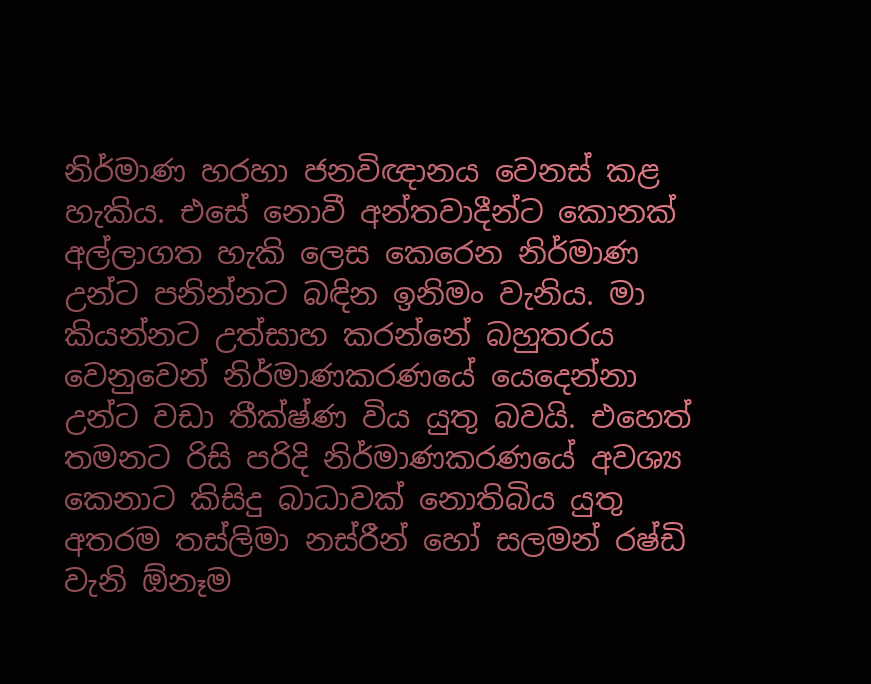නිර්මාණ හරහා ජනවිඥානය වෙනස් කළ හැකිය. එසේ නොවී අන්තවාදීන්ට කොනක් අල්ලාගත හැකි ලෙස කෙරෙන නිර්මාණ උන්ට පනින්නට බඳින ඉනිමං වැනිය. මා කියන්නට උත්සාහ කරන්නේ බහුතරය වෙනුවෙන් නිර්මාණකරණයේ යෙදෙන්නා උන්ට වඩා තීක්ෂ්ණ විය යුතු බවයි. එහෙත් තමනට රිසි පරිදි නිර්මාණකරණයේ අවශ්‍ය කෙනාට කිසිදු බාධාවක් නොතිබිය යුතු අතරම තස්ලිමා නස්රීන් හෝ සලමන් රෂ්ඩි වැනි ඕනෑම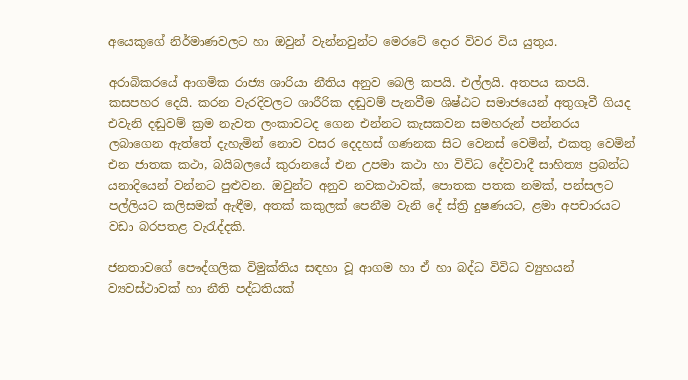අයෙකුගේ නිර්මාණවලට හා ඔවුන් වැන්නවුන්ට මෙරටේ දොර විවර විය යුතුය.

අරාබිකරයේ ආගමික රාජ්‍ය ශාරියා නීතිය අනුව බෙලි කපයි. එල්ලයි. අතපය කපයි. කසපහර දෙයි. කරන වැරදිවලට ශාරීරික දඬුවම් පැනවීම ශිෂ්ඨට සමාජයෙන් අතුගෑවී ගියද එවැනි දඬුවම් ක්‍රම නැවත ලංකාවටද ගෙන එන්නට කැසකවන සමහරුන් පන්නරය ලබාගෙන ඇත්තේ දැහැමින් නොව වසර දෙදහස් ගණනක සිට වෙනස් වෙමින්, එකතු වෙමින් එන ජාතක කථා, බයිබලයේ කුරානයේ එන උපමා කථා හා විවිධ දේවවාදී සාහිත්‍ය ප්‍රබන්ධ යනාදියෙන් වන්නට පුළුවන. ඔවුන්ට අනුව නවකථාවක්, පොතක පතක නමක්, පන්සලට පල්ලියට කලිසමක් ඇඳීම, අතක් කකුලක් පෙනීම වැනි දේ ස්ත්‍රි දුෂණයට, ළමා අපචාරයට වඩා බරපතළ වැරැද්දකි.

ජනතාවගේ පෞද්ගලික විමුක්තිය සඳහා වූ ආගම හා ඒ හා බද්ධ විවිධ ව්‍යුහයන් ව්‍යවස්ථාවක් හා නීති පද්ධතියක්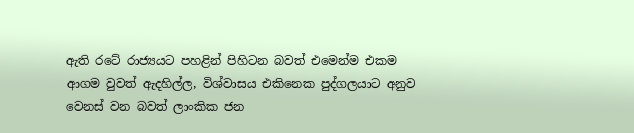ඇති රටේ රාජ්‍යයට පහළින් පිහිටන බවත් එමෙන්ම එකම ආගම වුවත් ඇදහිල්ල, විශ්වාසය එකිනෙක පුද්ගලයාට අනුව වෙනස් වන බවත් ලාංකික ජන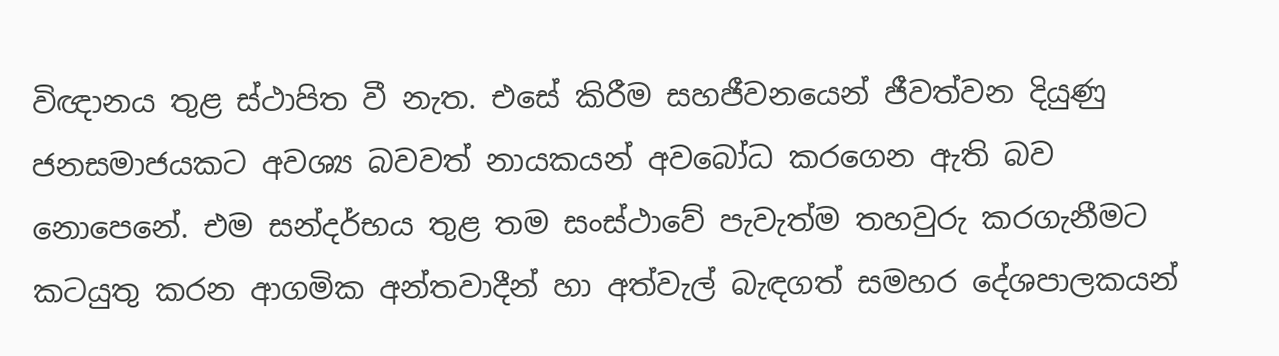විඥානය තුළ ස්ථාපිත වී නැත. එසේ කිරීම සහජීවනයෙන් ජීවත්වන දියුණු ජනසමාජයකට අවශ්‍ය බවවත් නායකයන් අවබෝධ කරගෙන ඇති බව නොපෙනේ. එම සන්දර්භය තුළ තම සංස්ථාවේ පැවැත්ම තහවුරු කරගැනීමට කටයුතු කරන ආගමික අන්තවාදීන් හා අත්වැල් බැඳගත් සමහර දේශපාලකයන්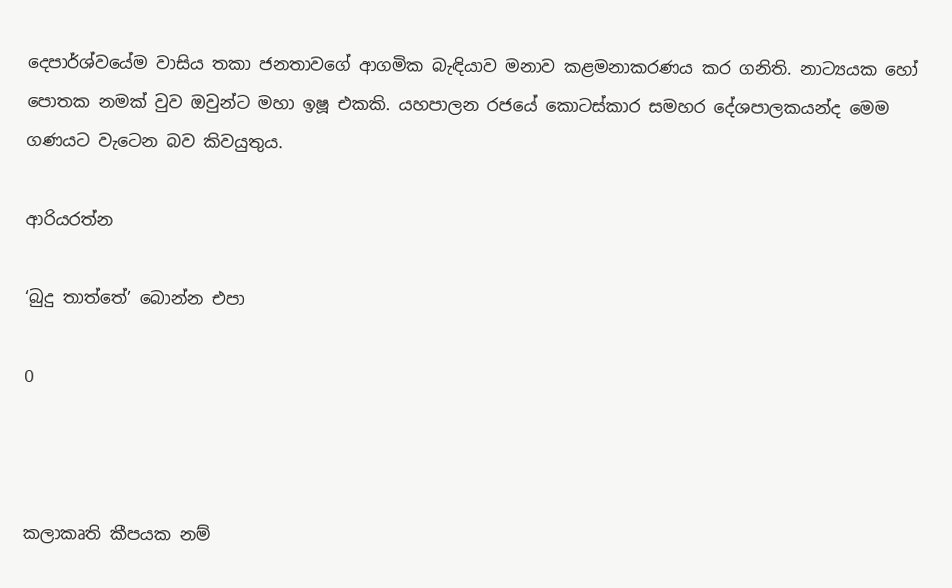දෙපාර්ශ්වයේම වාසිය තකා ජනතාවගේ ආගමික බැඳියාව මනාව කළමනාකරණය කර ගනිති. නාට්‍යයක හෝ පොතක නමක් වුව ඔවුන්ට මහා ඉෂූ එකකි. යහපාලන රජයේ කොටස්කාර සමහර දේශපාලකයන්ද මෙම ගණයට වැටෙන බව කිවයුතුය.

ආරියරත්න

‘බුදු තාත්තේ’ බොන්න එපා

0



කලාකෘති කීපයක නම්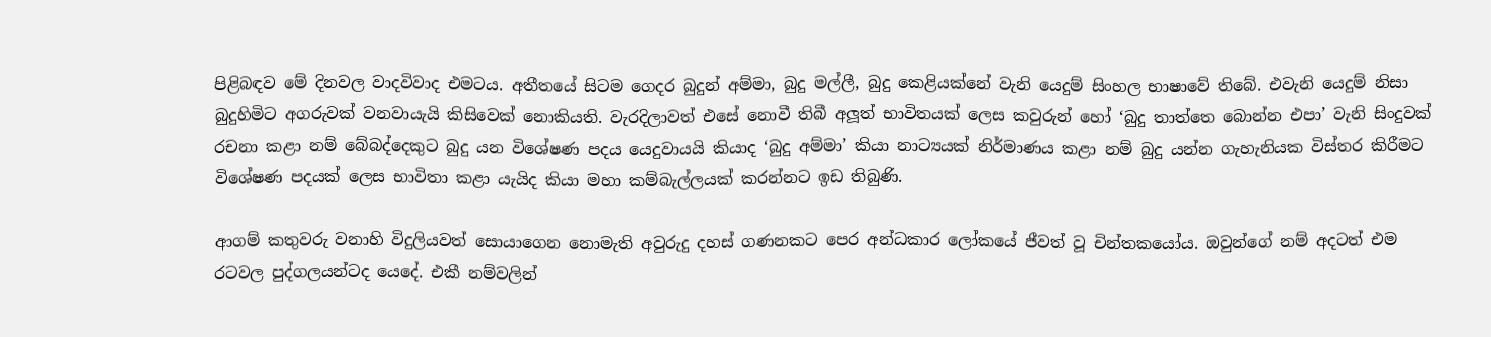පිළිබඳව මේ දිනවල වාදවිවාද එමටය. අතීතයේ සිටම ගෙදර බුදුන් අම්මා, බුදු මල්ලී, බුදු කෙළියක්නේ වැනි යෙදුම් සිංහල භාෂාවේ තිබේ. එවැනි යෙදුම් නිසා බුදුහිමිට අගරුවක් වනවායැයි කිසිවෙක් නොකියති. වැරදිලාවත් එසේ නොවී තිබී අලූත් භාවිතයක් ලෙස කවුරුන් හෝ ‘බුදු තාත්තෙ බොන්න එපා’ වැනි සිංදුවක් රචනා කළා නම් බේබද්දෙකුට බුදු යන විශේෂණ පදය යෙදුවායයි කියාද ‘බුදු අම්මා’ කියා නාට්‍යයක් නිර්මාණය කළා නම් බුදු යන්න ගැහැනියක විස්තර කිරීමට විශේෂණ පදයක් ලෙස භාවිතා කළා යැයිද කියා මහා කම්බැල්ලයක් කරන්නට ඉඩ තිබුණි.

ආගම් කතුවරු වනාහි විදුලියවත් සොයාගෙන නොමැති අවුරුදු දහස් ගණනකට පෙර අන්ධකාර ලෝකයේ ජීවත් වූ චින්තකයෝය. ඔවුන්ගේ නම් අදටත් එම රටවල පුද්ගලයන්ටද යෙදේ. එකී නම්වලින්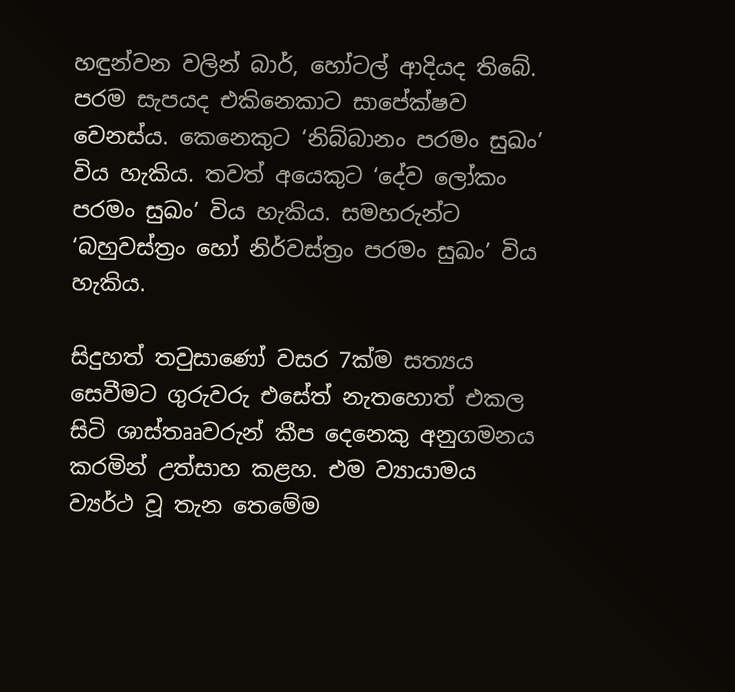හඳුන්වන වලින් බාර්, හෝටල් ආදියද තිබේ.
පරම සැපයද එකිනෙකාට සාපේක්ෂව වෙනස්ය. කෙනෙකුට ‘නිබ්බානං පරමං සුඛං’ විය හැකිය. තවත් අයෙකුට ‘දේව ලෝකං පරමං සුඛං’ විය හැකිය. සමහරුන්ට ‘බහුවස්ත්‍රං හෝ නිර්වස්ත්‍රං පරමං සුඛං’ විය හැකිය.

සිදුහත් තවුසාණෝ වසර 7ක්ම සත්‍යය සෙවීමට ගුරුවරු එසේත් නැතහොත් එකල සිටි ශාස්තෲවරුන් කීප දෙනෙකු අනුගමනය කරමින් උත්සාහ කළහ. එම ව්‍යායාමය ව්‍යර්ථ වූ තැන තෙමේම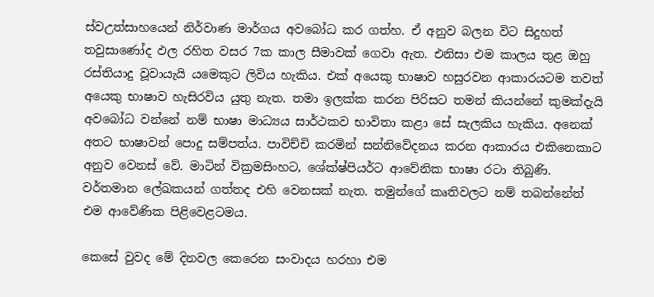ස්වඋත්සාහයෙන් නිර්වාණ මාර්ගය අවබෝධ කර ගත්හ. ඒ අනුව බලන විට සිදුහත් තවුසාණෝද ඵල රහිත වසර 7ක කාල සීමාවක් ගෙවා ඇත. එනිසා එම කාලය තුළ ඔහු රස්තියාදු වූවායැයි යමෙකුට ලිවිය හැකිය. එක් අයෙකු භාෂාව හසුරවන ආකාරයටම තවත් අයෙකු භාෂාව හැසිරවිය යුතු නැත. තමා ඉලක්ක කරන පිරිසට තමන් කියන්නේ කුමක්දැයි අවබෝධ වන්නේ නම් භාෂා මාධ්‍යය සාර්ථකව භාවිතා කළා සේ සැලකිය හැකිය. අනෙක් අතට භාෂාවන් පොදු සම්පත්ය. පාවිච්චි කරමින් සන්නිවේදනය කරන ආකාරය එකිනෙකාට අනුව වෙනස් වේ. මාටින් වික්‍රමසිංහට, ශේක්ෂ්පියර්ට ආවේනික භාෂා රටා තිබුණි. වර්තමාන ලේඛකයන් ගත්තද එහි වෙනසක් නැත. තමුන්ගේ කෘතිවලට නම් තබන්නේත් එම ආවේණික පිළිවෙළටමය.

කෙසේ වුවද මේ දිනවල කෙරෙන සංවාදය හරහා එම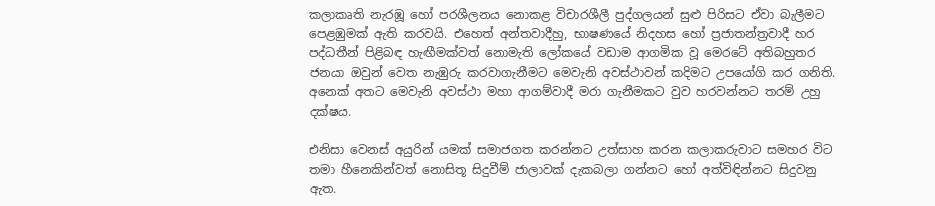කලාකෘති නැරඹූ හෝ පරශීලනය නොකළ විචාරශීලී පුද්ගලයන් සුළු පිරිසට ඒවා බැලීමට පෙළඹුමක් ඇති කරවයි. එහෙත් අන්තවාදීහු, භාෂණයේ නිදහස හෝ ප්‍රජාතන්ත්‍රවාදී හර පද්ධතීන් පිළිබඳ හැඟීමක්වත් නොමැති ලෝකයේ වඩාම ආගමික වූ මෙරටේ අතිබහුතර ජනයා ඔවුන් වෙත නැඹුරු කරවාගැනීමට මෙවැනි අවස්ථාවන් කදිමට උපයෝගි කර ගනිති. අනෙක් අතට මෙවැනි අවස්ථා මහා ආගම්වාදී මරා ගැනීමකට වුව හරවන්නට තරම් උහු දක්ෂය.

එනිසා වෙනස් අයුරින් යමක් සමාජගත කරන්නට උත්සාහ කරන කලාකරුවාට සමහර විට තමා හීනෙකින්වත් නොසිතූ සිදුවීම් ජාලාවක් දැකබලා ගන්නට හෝ අත්විඳින්නට සිදුවනු ඇත.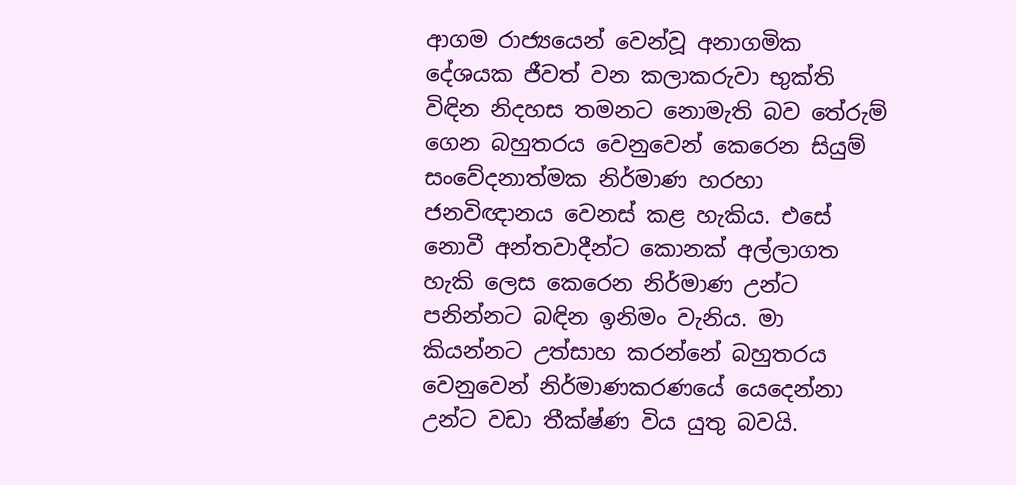ආගම රාජ්‍යයෙන් වෙන්වූ අනාගමික දේශයක ජීවත් වන කලාකරුවා භුක්ති විඳින නිදහස තමනට නොමැති බව තේරුම් ගෙන බහුතරය වෙනුවෙන් කෙරෙන සියුම් සංවේදනාත්මක නිර්මාණ හරහා ජනවිඥානය වෙනස් කළ හැකිය. එසේ නොවී අන්තවාදීන්ට කොනක් අල්ලාගත හැකි ලෙස කෙරෙන නිර්මාණ උන්ට පනින්නට බඳින ඉනිමං වැනිය. මා කියන්නට උත්සාහ කරන්නේ බහුතරය වෙනුවෙන් නිර්මාණකරණයේ යෙදෙන්නා උන්ට වඩා තීක්ෂ්ණ විය යුතු බවයි.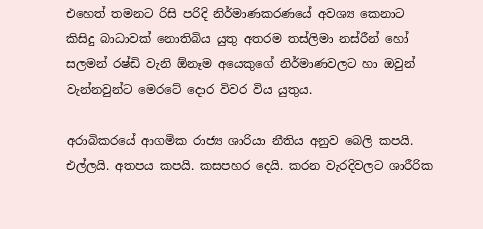එහෙත් තමනට රිසි පරිදි නිර්මාණකරණයේ අවශ්‍ය කෙනාට කිසිදු බාධාවක් නොතිබිය යුතු අතරම තස්ලිමා නස්රීන් හෝ සලමන් රෂ්ඩි වැනි ඕනෑම අයෙකුගේ නිර්මාණවලට හා ඔවුන් වැන්නවුන්ට මෙරටේ දොර විවර විය යුතුය.

අරාබිකරයේ ආගමික රාජ්‍ය ශාරියා නීතිය අනුව බෙලි කපයි. එල්ලයි. අතපය කපයි. කසපහර දෙයි. කරන වැරදිවලට ශාරීරික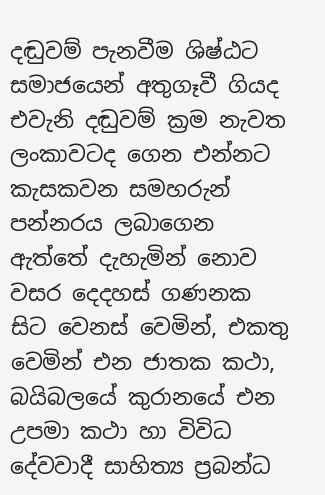දඬුවම් පැනවීම ශිෂ්ඨට සමාජයෙන් අතුගෑවී ගියද එවැනි දඬුවම් ක්‍රම නැවත ලංකාවටද ගෙන එන්නට කැසකවන සමහරුන් පන්නරය ලබාගෙන ඇත්තේ දැහැමින් නොව වසර දෙදහස් ගණනක සිට වෙනස් වෙමින්, එකතු වෙමින් එන ජාතක කථා, බයිබලයේ කුරානයේ එන උපමා කථා හා විවිධ දේවවාදී සාහිත්‍ය ප්‍රබන්ධ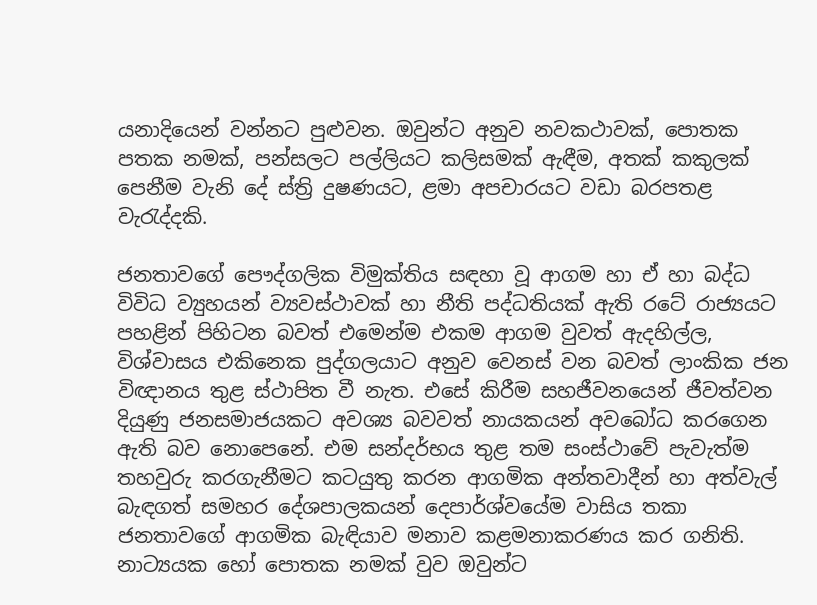යනාදියෙන් වන්නට පුළුවන. ඔවුන්ට අනුව නවකථාවක්, පොතක පතක නමක්, පන්සලට පල්ලියට කලිසමක් ඇඳීම, අතක් කකුලක් පෙනීම වැනි දේ ස්ත්‍රි දුෂණයට, ළමා අපචාරයට වඩා බරපතළ වැරැද්දකි.

ජනතාවගේ පෞද්ගලික විමුක්තිය සඳහා වූ ආගම හා ඒ හා බද්ධ විවිධ ව්‍යුහයන් ව්‍යවස්ථාවක් හා නීති පද්ධතියක් ඇති රටේ රාජ්‍යයට පහළින් පිහිටන බවත් එමෙන්ම එකම ආගම වුවත් ඇදහිල්ල, විශ්වාසය එකිනෙක පුද්ගලයාට අනුව වෙනස් වන බවත් ලාංකික ජන විඥානය තුළ ස්ථාපිත වී නැත. එසේ කිරීම සහජීවනයෙන් ජීවත්වන දියුණු ජනසමාජයකට අවශ්‍ය බවවත් නායකයන් අවබෝධ කරගෙන ඇති බව නොපෙනේ. එම සන්දර්භය තුළ තම සංස්ථාවේ පැවැත්ම තහවුරු කරගැනීමට කටයුතු කරන ආගමික අන්තවාදීන් හා අත්වැල් බැඳගත් සමහර දේශපාලකයන් දෙපාර්ශ්වයේම වාසිය තකා ජනතාවගේ ආගමික බැඳියාව මනාව කළමනාකරණය කර ගනිති. නාට්‍යයක හෝ පොතක නමක් වුව ඔවුන්ට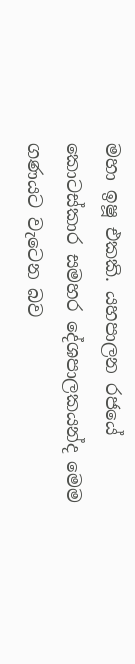මහා ඉෂූ එකකි. යහපාලන රජයේ කොටස්කාර සමහර දේශපාලකයන්ද මෙම ගණයට වැටෙන බව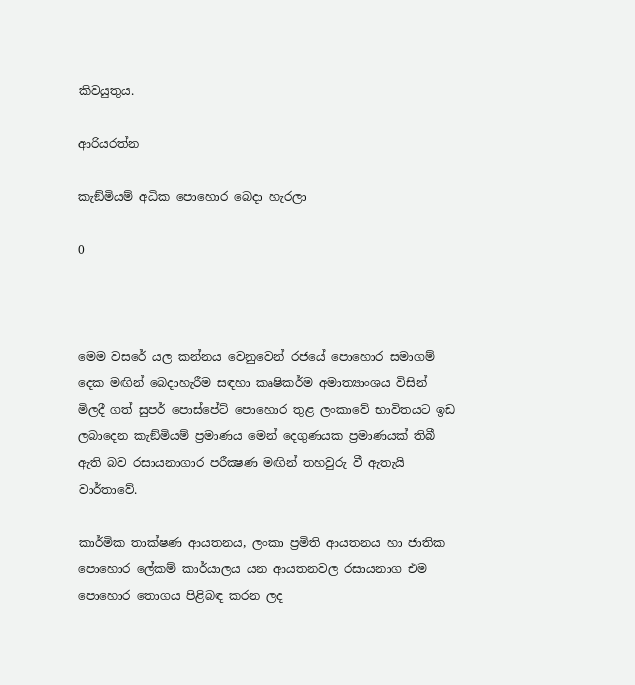කිවයුතුය.

ආරියරත්න

කැඞ්මියම් අධික පොහොර බෙදා හැරලා

0



මෙම වසරේ යල කන්නය වෙනුවෙන් රජයේ පොහොර සමාගම් දෙක මඟින් බෙදාහැරීම සඳහා කෘෂිකර්ම අමාත්‍යාංශය විසින් මිලදී ගත් සුපර් පොස්පේට් පොහොර තුළ ලංකාවේ භාවිතයට ඉඩ ලබාදෙන කැඞ්මියම් ප්‍රමාණය මෙන් දෙගුණයක ප්‍රමාණයක් තිබී ඇති බව රසායනාගාර පරීක්‍ෂණ මඟින් තහවුරු වී ඇතැයි වාර්තාවේ.

කාර්මික තාක්ෂණ ආයතනය, ලංකා ප්‍රමිති ආයතනය හා ජාතික පොහොර ලේකම් කාර්යාලය යන ආයතනවල රසායනාග එම පොහොර තොගය පිළිබඳ කරන ලද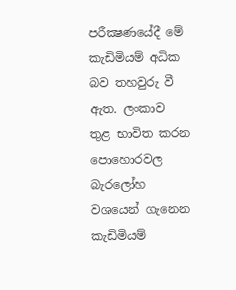පරීක්‍ෂණයේදී මේ කැඩිමියම් අධික බව තහවුරු වී ඇත. ලංකාව තුළ භාවිත කරන පොහොරවල බැරලෝහ වශයෙන් ගැනෙන කැඩිමියම්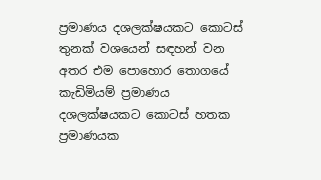ප්‍රමාණය දශලක්ෂයකට කොටස් තුනක් වශයෙන් සඳහන් වන අතර එම පොහොර තොගයේ කැඩිමියම් ප්‍රමාණය දශලක්ෂයකට කොටස් හතක ප්‍රමාණයක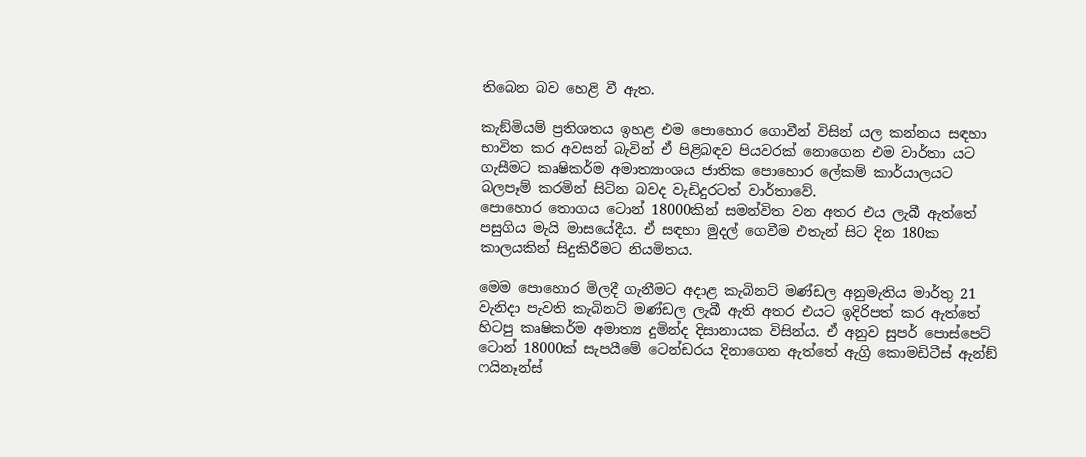තිබෙන බව හෙළි වී ඇත.

කැඞ්මියම් ප්‍රතිශතය ඉහළ එම පොහොර ගොවීන් විසින් යල කන්නය සඳහා භාවිත කර අවසන් බැවින් ඒ පිළිබඳව පියවරක් නොගෙන එම වාර්තා යට ගැසීමට කෘෂිකර්ම අමාත්‍යාංශය ජාතික පොහොර ලේකම් කාර්යාලයට බලපෑම් කරමින් සිටින බවද වැඩිදුරටත් වාර්තාවේ.
පොහොර තොගය ටොන් 18000කින් සමන්විත වන අතර එය ලැබී ඇත්තේ පසුගිය මැයි මාසයේදීය. ඒ සඳහා මුදල් ගෙවීම එතැන් සිට දින 180ක කාලයකින් සිදුකිරීමට නියමිතය.

මෙම පොහොර මිලදී ගැනීමට අදාළ කැබිනට් මණ්ඩල අනුමැතිය මාර්තු 21 වැනිදා පැවති කැබිනට් මණ්ඩල ලැබී ඇති අතර එයට ඉදිරිපත් කර ඇත්තේ හිටපු කෘෂිකර්ම අමාත්‍ය දුමින්ද දිසානායක විසින්ය. ඒ අනුව සුපර් පොස්පෙට් ටොන් 18000ක් සැපයීමේ ටෙන්ඩරය දිනාගෙන ඇත්තේ ඇග්‍රි කොමඩිටීස් ඇන්ඞ් ෆයිනෑන්ස්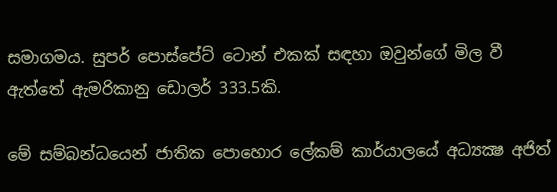සමාගමය. සුපර් පොස්පේට් ටොන් එකක් සඳහා ඔවුන්ගේ මිල වී ඇත්තේ ඇමරිකානු ඩොලර් 333.5කි.

මේ සම්බන්ධයෙන් ජාතික පොහොර ලේකම් කාර්යාලයේ අධ්‍යක්‍ෂ අජිත්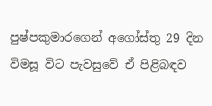පුෂ්පකුමාරගෙන් අගෝස්තු 29 දින විමසූ විට පැවසුවේ ඒ පිළිබඳව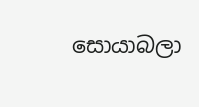සොයාබලා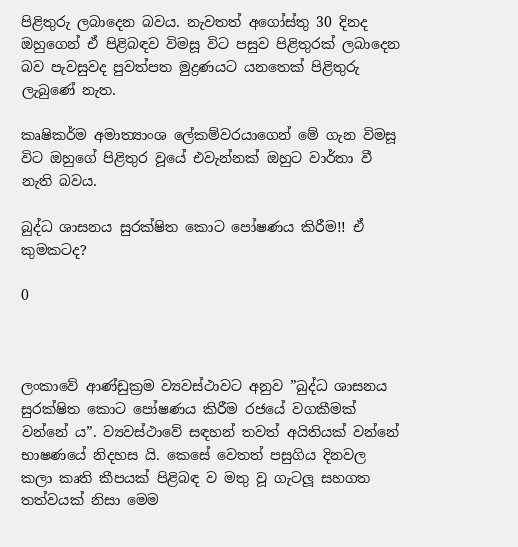පිළිතුරු ලබාදෙන බවය. නැවතත් අගෝස්තු 30 දිනද ඔහුගෙන් ඒ පිළිබඳව විමසූ විට පසුව පිළිතුරක් ලබාදෙන බව පැවසුවද පුවත්පත මුද්‍රණයට යනතෙක් පිළිතුරු ලැබුණේ නැත.

කෘෂිකර්ම අමාත්‍යාංශ ලේකම්වරයාගෙන් මේ ගැන විමසූ විට ඔහුගේ පිළිතුර වූයේ එවැන්නක් ඔහුට වාර්තා වී නැති බවය.

බුද්ධ ශාසනය සුරක්ෂිත කොට පෝෂණය කිරීම!! ඒ කුමකටද?

0



ලංකාවේ ආණ්ඩුක්‍රම ව්‍යවස්ථාවට අනුව ”බුද්ධ ශාසනය සුරක්ෂිත කොට පෝෂණය කිරීම රජයේ වගකීමක් වන්නේ ය”. ව්‍යවස්ථාවේ සඳහන් තවත් අයිතියක් වන්නේ භාෂණයේ නිදහස යි. කෙසේ වෙතත් පසුගිය දිනවල කලා කෘති කීපයක් පිළිබඳ ව මතු වූ ගැටලූ‍ සහගත තත්වයක් නිසා මෙම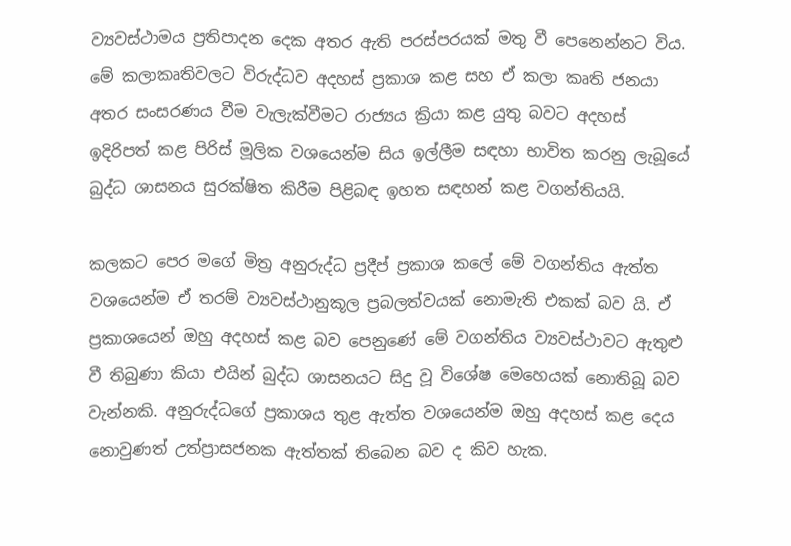ව්‍යවස්ථාමය ප්‍රතිපාදන දෙක අතර ඇති පරස්පරයක් මතු වී පෙනෙන්නට විය. මේ කලාකෘතිවලට විරුද්ධව අදහස් ප්‍රකාශ කළ සහ ඒ කලා කෘති ජනයා අතර සංසරණය වීම වැලැක්වීමට රාජ්‍යය ක්‍රියා කළ යුතු බවට අදහස් ඉදිරිපත් කළ පිරිස් මූලික වශයෙන්ම සිය ඉල්ලීම සඳහා භාවිත කරනු ලැබූයේ බුද්ධ ශාසනය සුරක්ෂිත කිරීම පිළිබඳ ඉහත සඳහන් කළ වගන්තියයි.

කලකට පෙර මගේ මිත්‍ර අනුරුද්ධ ප්‍රදීප් ප්‍රකාශ කලේ මේ වගන්තිය ඇත්ත වශයෙන්ම ඒ තරම් ව්‍යවස්ථානුකූල ප්‍රබලත්වයක් නොමැති එකක් බව යි. ඒ ප්‍රකාශයෙන් ඔහු අදහස් කළ බව පෙනුණේ මේ වගන්තිය ව්‍යවස්ථාවට ඇතුළු වී තිබුණා කියා එයින් බුද්ධ ශාසනයට සිදු වූ විශේෂ මෙහෙයක් නොතිබූ බව වැන්නකි. අනුරුද්ධගේ ප්‍රකාශය තුළ ඇත්ත වශයෙන්ම ඔහු අදහස් කළ දෙය නොවුණත් උත්ප්‍රාසජනක ඇත්තක් තිබෙන බව ද කිව හැක.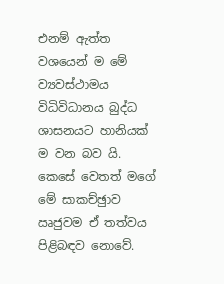එනම් ඇත්ත වශයෙන් ම මේ ව්‍යවස්ථාමය විධිවිධානය බුද්ධ ශාසනයට හානියක් ම වන බව යි. කෙසේ වෙතත් මගේ මේ සාකච්ඡුාව ඍජුවම ඒ තත්වය පිළිබඳව නොවේ.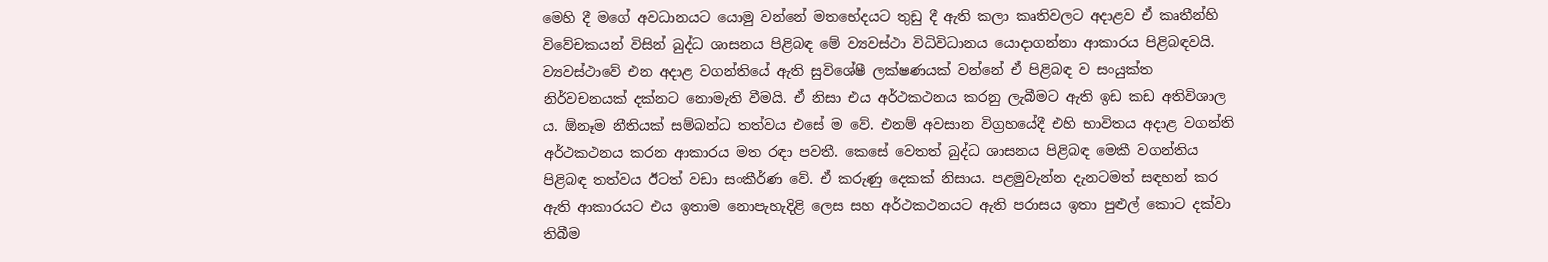මෙහි දී මගේ අවධානයට යොමු වන්නේ මතභේදයට තුඩු දී ඇති කලා කෘතිවලට අදාළව ඒ කෘතීන්හි විවේචකයන් විසින් බුද්ධ ශාසනය පිළිබඳ මේ ව්‍යවස්ථා විධිවිධානය යොදාගන්නා ආකාරය පිළිබඳවයි. ව්‍යවස්ථාවේ එන අදාළ වගන්තියේ ඇති සුවිශේෂී ලක්ෂණයක් වන්නේ ඒ පිළිබඳ ව සංයුක්ත නිර්වචනයක් දක්නට නොමැති වීමයි. ඒ නිසා එය අර්ථකථනය කරනු ලැබීමට ඇති ඉඩ කඩ අතිවිශාල ය. ඕනෑම නීතියක් සම්බන්ධ තත්වය එසේ ම වේ. එනම් අවසාන විග්‍රහයේදී එහි භාවිතය අදාළ වගන්ති අර්ථකථනය කරන ආකාරය මත රඳා පවතී. කෙසේ වෙතත් බුද්ධ ශාසනය පිළිබඳ මෙකී වගන්තිය පිළිබඳ තත්වය ඊටත් වඩා සංකීර්ණ වේ. ඒ කරුණු දෙකක් නිසාය. පළමුවැන්න දැනටමත් සඳහන් කර ඇති ආකාරයට එය ඉතාම නොපැහැදිළි ලෙස සහ අර්ථකථනයට ඇති පරාසය ඉතා පුළුල් කොට දක්වා තිබීම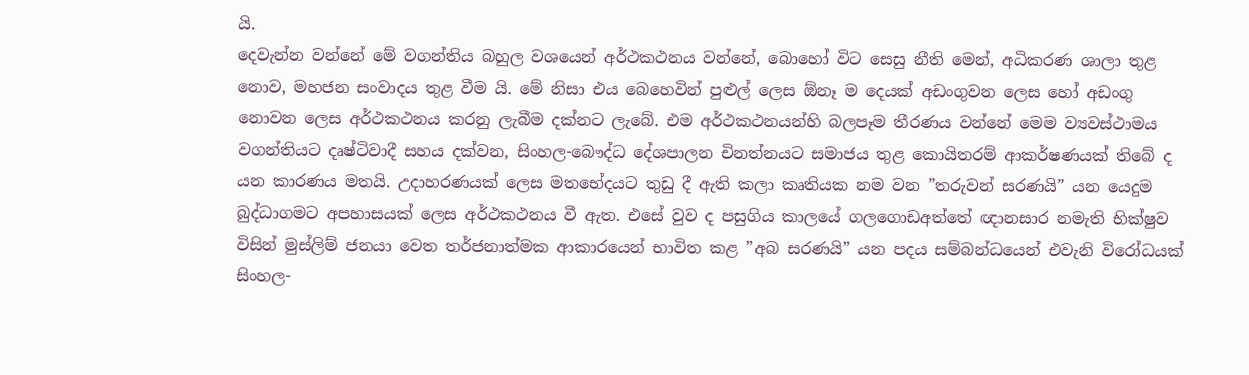යි.
දෙවැන්න වන්නේ මේ වගන්තිය බහුල වශයෙන් අර්ථකථනය වන්නේ, බොහෝ විට සෙසු නීති මෙන්, අධිකරණ ශාලා තුළ නොව, මහජන සංවාදය තුළ වීම යි. මේ නිසා එය බෙහෙවින් පුළුල් ලෙස ඕනෑ ම දෙයක් අඩංගුවන ලෙස හෝ අඩංගු නොවන ලෙස අර්ථකථනය කරනු ලැබීම දක්නට ලැබේ. එම අර්ථකථනයන්හි බලපෑම තීරණය වන්නේ මෙම ව්‍යවස්ථාමය වගන්තියට දෘෂ්ටිවාදී සහය දක්වන, සිංහල-බෞද්ධ දේශපාලන චිනත්නයට සමාජය තුළ කොයිතරම් ආකර්ෂණයක් තිබේ ද යන කාරණය මතයි. උදාහරණයක් ලෙස මතභේදයට තුඩු දී ඇති කලා කෘතියක නම වන ”තරුවන් සරණයි” යන යෙදුම බුද්ධාගමට අපහාසයක් ලෙස අර්ථකථනය වී ඇත. එසේ වුව ද පසුගිය කාලයේ ගලගොඩඅත්තේ ඥානසාර නමැති භික්ෂුව විසින් මුස්ලිම් ජනයා වෙත තර්ජනාත්මක ආකාරයෙන් භාවිත කළ ”අබ සරණයි” යන පදය සම්බන්ධයෙන් එවැනි විරෝධයක් සිංහල-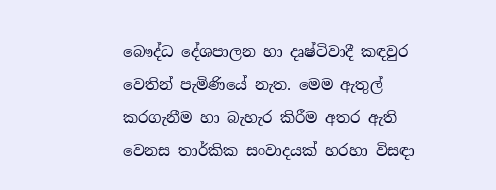බෞද්ධ දේශපාලන හා දෘෂ්ටිවාදී කඳවුර වෙතින් පැමිණියේ නැත. මෙම ඇතුල් කරගැනීම හා බැහැර කිරීම අතර ඇති වෙනස තාර්කික සංවාදයක් හරහා විසඳා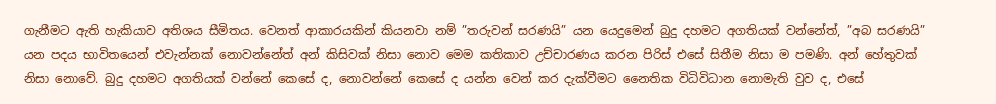ගැනීමට ඇති හැකියාව අතිශය සීමිතය. වෙනත් ආකාරයකින් කියනවා නම් ”තරුවන් සරණයි” යන යෙදුමෙන් බුදු දහමට අගතියක් වන්නේත්, ”අබ සරණයි” යන පදය භාවිතයෙන් එවැන්නක් නොවන්නේත් අන් කිසිවක් නිසා නොව මෙම කතිකාව උච්චාරණය කරන පිරිස් එසේ සිතීම නිසා ම පමණි. අන් හේතුවක් නිසා නොවේ. බුදු දහමට අගතියක් වන්නේ කෙසේ ද, නොවන්නේ කෙසේ ද යන්න වෙන් කර දැක්වීමට නෛතික විධිවිධාන නොමැති වුව ද, එසේ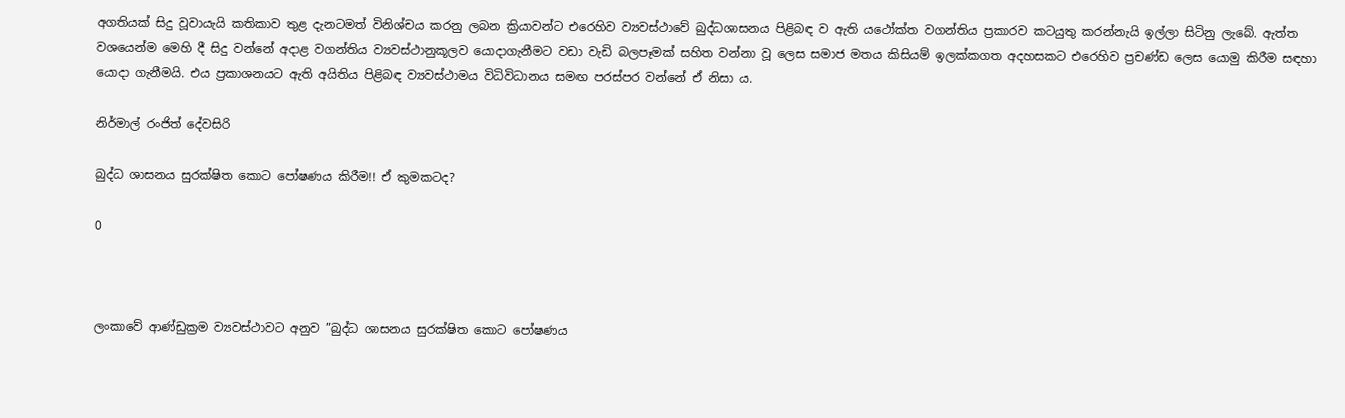අගතියක් සිදු වූවායැයි කතිකාව තුළ දැනටමත් විනිශ්චය කරනු ලබන ක්‍රියාවන්ට එරෙහිව ව්‍යවස්ථාවේ බුද්ධශාසනය පිළිබඳ ව ඇති යථෝක්ත වගන්තිය ප්‍රකාරව කටයුතු කරන්නැයි ඉල්ලා සිටිනු ලැබේ. ඇත්ත වශයෙන්ම මෙහි දී සිදු වන්නේ අදාළ වගන්තිය ව්‍යවස්ථානුකූලව යොදාගැනීමට වඩා වැඩි බලපෑමක් සහිත වන්නා වූ ලෙස සමාජ මතය කිසියම් ඉලක්කගත අදහසකට එරෙහිව ප්‍රචණ්ඩ ලෙස යොමු කිරීම සඳහා යොදා ගැනීමයි. එය ප්‍රකාශනයට ඇති අයිතිය පිළිබඳ ව්‍යවස්ථාමය විධිවිධානය සමඟ පරස්පර වන්නේ ඒ නිසා ය.

නිර්මාල් රංජිත් ‍දේවසිරි

බුද්ධ ශාසනය සුරක්ෂිත කොට පෝෂණය කිරීම!! ඒ කුමකටද?

0



ලංකාවේ ආණ්ඩුක්‍රම ව්‍යවස්ථාවට අනුව ”බුද්ධ ශාසනය සුරක්ෂිත කොට පෝෂණය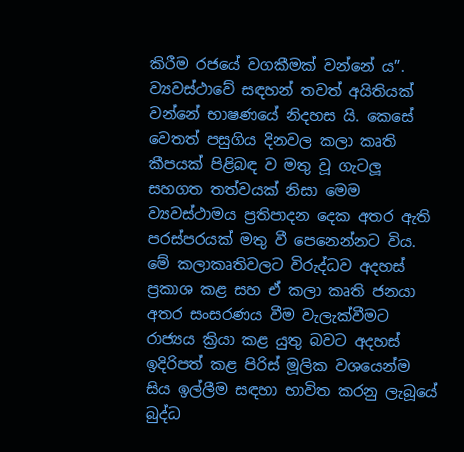කිරීම රජයේ වගකීමක් වන්නේ ය”. ව්‍යවස්ථාවේ සඳහන් තවත් අයිතියක් වන්නේ භාෂණයේ නිදහස යි. කෙසේ වෙතත් පසුගිය දිනවල කලා කෘති කීපයක් පිළිබඳ ව මතු වූ ගැටලූ‍ සහගත තත්වයක් නිසා මෙම ව්‍යවස්ථාමය ප්‍රතිපාදන දෙක අතර ඇති පරස්පරයක් මතු වී පෙනෙන්නට විය. මේ කලාකෘතිවලට විරුද්ධව අදහස් ප්‍රකාශ කළ සහ ඒ කලා කෘති ජනයා අතර සංසරණය වීම වැලැක්වීමට රාජ්‍යය ක්‍රියා කළ යුතු බවට අදහස් ඉදිරිපත් කළ පිරිස් මූලික වශයෙන්ම සිය ඉල්ලීම සඳහා භාවිත කරනු ලැබූයේ බුද්ධ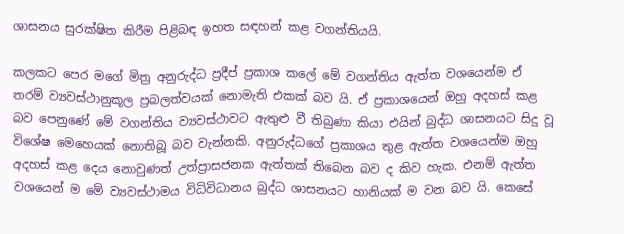ශාසනය සුරක්ෂිත කිරීම පිළිබඳ ඉහත සඳහන් කළ වගන්තියයි.

කලකට පෙර මගේ මිත්‍ර අනුරුද්ධ ප්‍රදීප් ප්‍රකාශ කලේ මේ වගන්තිය ඇත්ත වශයෙන්ම ඒ තරම් ව්‍යවස්ථානුකූල ප්‍රබලත්වයක් නොමැති එකක් බව යි. ඒ ප්‍රකාශයෙන් ඔහු අදහස් කළ බව පෙනුණේ මේ වගන්තිය ව්‍යවස්ථාවට ඇතුළු වී තිබුණා කියා එයින් බුද්ධ ශාසනයට සිදු වූ විශේෂ මෙහෙයක් නොතිබූ බව වැන්නකි. අනුරුද්ධගේ ප්‍රකාශය තුළ ඇත්ත වශයෙන්ම ඔහු අදහස් කළ දෙය නොවුණත් උත්ප්‍රාසජනක ඇත්තක් තිබෙන බව ද කිව හැක. එනම් ඇත්ත වශයෙන් ම මේ ව්‍යවස්ථාමය විධිවිධානය බුද්ධ ශාසනයට හානියක් ම වන බව යි. කෙසේ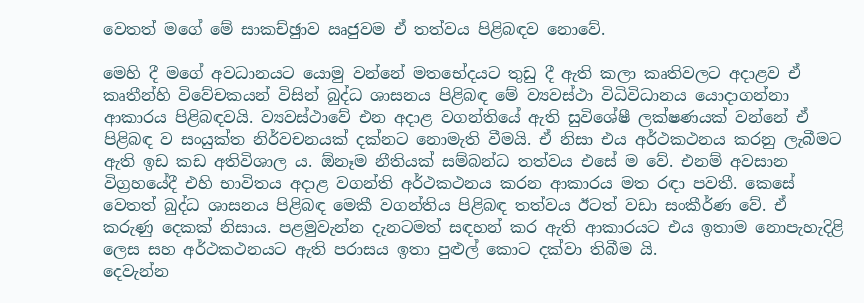වෙතත් මගේ මේ සාකච්ඡුාව ඍජුවම ඒ තත්වය පිළිබඳව නොවේ.

මෙහි දී මගේ අවධානයට යොමු වන්නේ මතභේදයට තුඩු දී ඇති කලා කෘතිවලට අදාළව ඒ කෘතීන්හි විවේචකයන් විසින් බුද්ධ ශාසනය පිළිබඳ මේ ව්‍යවස්ථා විධිවිධානය යොදාගන්නා ආකාරය පිළිබඳවයි. ව්‍යවස්ථාවේ එන අදාළ වගන්තියේ ඇති සුවිශේෂී ලක්ෂණයක් වන්නේ ඒ පිළිබඳ ව සංයුක්ත නිර්වචනයක් දක්නට නොමැති වීමයි. ඒ නිසා එය අර්ථකථනය කරනු ලැබීමට ඇති ඉඩ කඩ අතිවිශාල ය. ඕනෑම නීතියක් සම්බන්ධ තත්වය එසේ ම වේ. එනම් අවසාන විග්‍රහයේදී එහි භාවිතය අදාළ වගන්ති අර්ථකථනය කරන ආකාරය මත රඳා පවතී. කෙසේ වෙතත් බුද්ධ ශාසනය පිළිබඳ මෙකී වගන්තිය පිළිබඳ තත්වය ඊටත් වඩා සංකීර්ණ වේ. ඒ කරුණු දෙකක් නිසාය. පළමුවැන්න දැනටමත් සඳහන් කර ඇති ආකාරයට එය ඉතාම නොපැහැදිළි ලෙස සහ අර්ථකථනයට ඇති පරාසය ඉතා පුළුල් කොට දක්වා තිබීම යි.
දෙවැන්න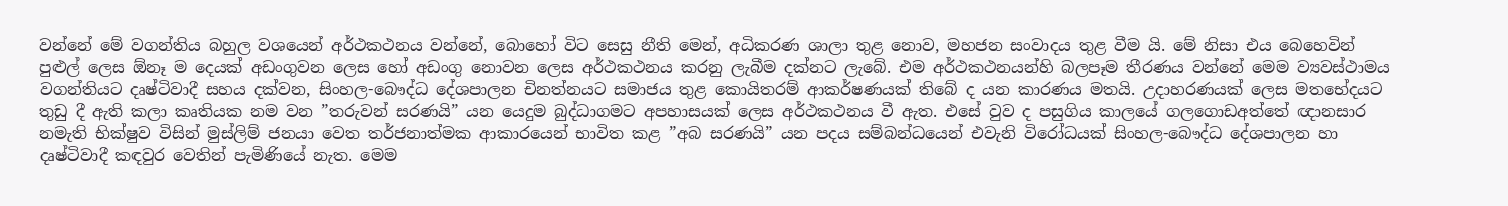වන්නේ මේ වගන්තිය බහුල වශයෙන් අර්ථකථනය වන්නේ, බොහෝ විට සෙසු නීති මෙන්, අධිකරණ ශාලා තුළ නොව, මහජන සංවාදය තුළ වීම යි. මේ නිසා එය බෙහෙවින් පුළුල් ලෙස ඕනෑ ම දෙයක් අඩංගුවන ලෙස හෝ අඩංගු නොවන ලෙස අර්ථකථනය කරනු ලැබීම දක්නට ලැබේ. එම අර්ථකථනයන්හි බලපෑම තීරණය වන්නේ මෙම ව්‍යවස්ථාමය වගන්තියට දෘෂ්ටිවාදී සහය දක්වන, සිංහල-බෞද්ධ දේශපාලන චිනත්නයට සමාජය තුළ කොයිතරම් ආකර්ෂණයක් තිබේ ද යන කාරණය මතයි. උදාහරණයක් ලෙස මතභේදයට තුඩු දී ඇති කලා කෘතියක නම වන ”තරුවන් සරණයි” යන යෙදුම බුද්ධාගමට අපහාසයක් ලෙස අර්ථකථනය වී ඇත. එසේ වුව ද පසුගිය කාලයේ ගලගොඩඅත්තේ ඥානසාර නමැති භික්ෂුව විසින් මුස්ලිම් ජනයා වෙත තර්ජනාත්මක ආකාරයෙන් භාවිත කළ ”අබ සරණයි” යන පදය සම්බන්ධයෙන් එවැනි විරෝධයක් සිංහල-බෞද්ධ දේශපාලන හා දෘෂ්ටිවාදී කඳවුර වෙතින් පැමිණියේ නැත. මෙම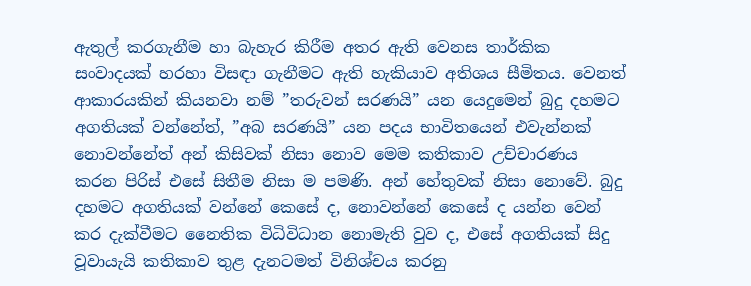ඇතුල් කරගැනීම හා බැහැර කිරීම අතර ඇති වෙනස තාර්කික සංවාදයක් හරහා විසඳා ගැනීමට ඇති හැකියාව අතිශය සීමිතය. වෙනත් ආකාරයකින් කියනවා නම් ”තරුවන් සරණයි” යන යෙදුමෙන් බුදු දහමට අගතියක් වන්නේත්, ”අබ සරණයි” යන පදය භාවිතයෙන් එවැන්නක් නොවන්නේත් අන් කිසිවක් නිසා නොව මෙම කතිකාව උච්චාරණය කරන පිරිස් එසේ සිතීම නිසා ම පමණි. අන් හේතුවක් නිසා නොවේ. බුදු දහමට අගතියක් වන්නේ කෙසේ ද, නොවන්නේ කෙසේ ද යන්න වෙන් කර දැක්වීමට නෛතික විධිවිධාන නොමැති වුව ද, එසේ අගතියක් සිදු වූවායැයි කතිකාව තුළ දැනටමත් විනිශ්චය කරනු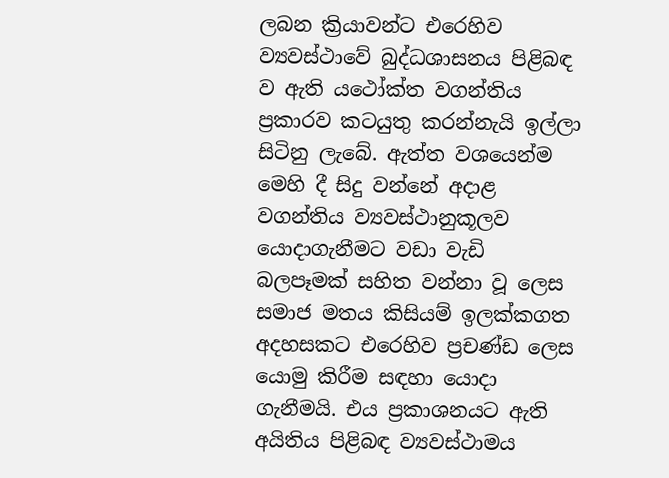ලබන ක්‍රියාවන්ට එරෙහිව ව්‍යවස්ථාවේ බුද්ධශාසනය පිළිබඳ ව ඇති යථෝක්ත වගන්තිය ප්‍රකාරව කටයුතු කරන්නැයි ඉල්ලා සිටිනු ලැබේ. ඇත්ත වශයෙන්ම මෙහි දී සිදු වන්නේ අදාළ වගන්තිය ව්‍යවස්ථානුකූලව යොදාගැනීමට වඩා වැඩි බලපෑමක් සහිත වන්නා වූ ලෙස සමාජ මතය කිසියම් ඉලක්කගත අදහසකට එරෙහිව ප්‍රචණ්ඩ ලෙස යොමු කිරීම සඳහා යොදා ගැනීමයි. එය ප්‍රකාශනයට ඇති අයිතිය පිළිබඳ ව්‍යවස්ථාමය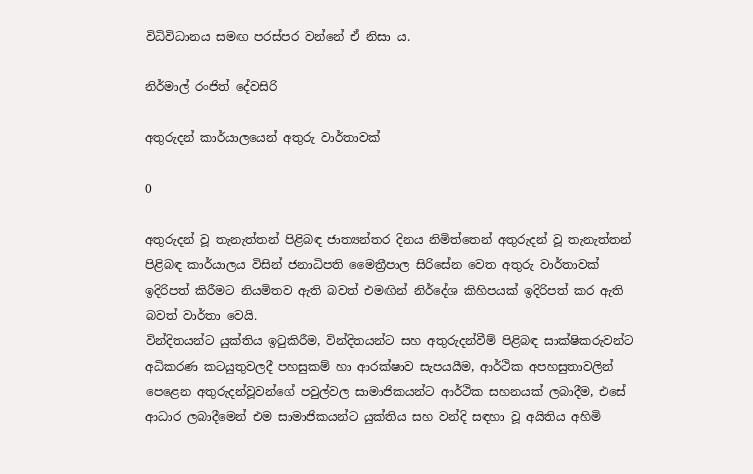විධිවිධානය සමඟ පරස්පර වන්නේ ඒ නිසා ය.

නිර්මාල් රංජිත් ‍දේවසිරි

අතුරුදන් කාර්යාලයෙන් අතුරු වාර්තාවක්

0

අතුරුදන් වූ තැනැත්තන් පිළිබඳ ජාත්‍යන්තර දිනය නිමිත්තෙන් අතුරුදන් වූ තැනැත්තන් පිළිබඳ කාර්යාලය විසින් ජනාධිපති මෛත්‍රීපාල සිරිසේන වෙත අතුරු වාර්තාවක් ඉදිරිපත් කිරීමට නියමිතව ඇති බවත් එමඟින් නිර්දේශ කිහිපයක් ඉදිරිපත් කර ඇති බවත් වාර්තා වෙයි.
වින්දිතයන්ට යුක්තිය ඉටුකිරීම, වින්දිතයන්ට සහ අතුරුදන්වීම් පිළිබඳ සාක්ෂිකරුවන්ට අධිකරණ කටයුතුවලදී පහසුකම් හා ආරක්ෂාව සැපයයීම, ආර්ථික අපහසුතාවලින් පෙළෙන අතුරුදන්වූවන්ගේ පවුල්වල සාමාජිකයන්ට ආර්ථික සහනයක් ලබාදීම, එසේ ආධාර ලබාදීමෙන් එම සාමාජිකයන්ට යුක්තිය සහ වන්දි සඳහා වූ අයිතිය අහිමි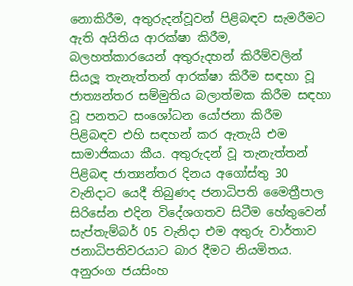නොකිරීම, අතුරුදන්වූවන් පිළිබඳව සැමරීමට ඇති අයිතිය ආරක්ෂා කිරීම, බලහත්කාරයෙන් අතුරුදහන් කිරීම්වලින් සියලූ‍ තැනැත්තන් ආරක්ෂා කිරීම සඳහා වූ ජාත්‍යන්තර සම්මුතිය බලාත්මක කිරීම සඳහා වූ පනතට සංශෝධන යෝජනා කිරීම පිළිබඳව එහි සඳහන් කර ඇතැයි එම සාමාජිකයා කීය. අතුරුදන් වූ තැනැත්තන් පිළිබඳ ජාත්‍යන්තර දිනය අගෝස්තු 30 වැනිදාට යෙදී තිබුණද ජනාධිපති මෛත්‍රීපාල සිරිසේන එදින විදේශගතව සිටීම හේතුවෙන් සැප්තැම්බර් 05 වැනිදා එම අතුරු වාර්තාව ජනාධිපතිවරයාට බාර දීමට නියමිතය.
අනුරංග ජයසිංහ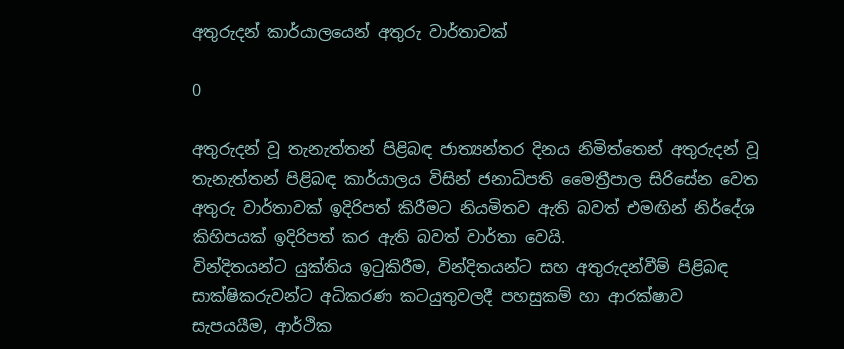අතුරුදන් කාර්යාලයෙන් අතුරු වාර්තාවක්

0

අතුරුදන් වූ තැනැත්තන් පිළිබඳ ජාත්‍යන්තර දිනය නිමිත්තෙන් අතුරුදන් වූ තැනැත්තන් පිළිබඳ කාර්යාලය විසින් ජනාධිපති මෛත්‍රීපාල සිරිසේන වෙත අතුරු වාර්තාවක් ඉදිරිපත් කිරීමට නියමිතව ඇති බවත් එමඟින් නිර්දේශ කිහිපයක් ඉදිරිපත් කර ඇති බවත් වාර්තා වෙයි.
වින්දිතයන්ට යුක්තිය ඉටුකිරීම, වින්දිතයන්ට සහ අතුරුදන්වීම් පිළිබඳ සාක්ෂිකරුවන්ට අධිකරණ කටයුතුවලදී පහසුකම් හා ආරක්ෂාව සැපයයීම, ආර්ථික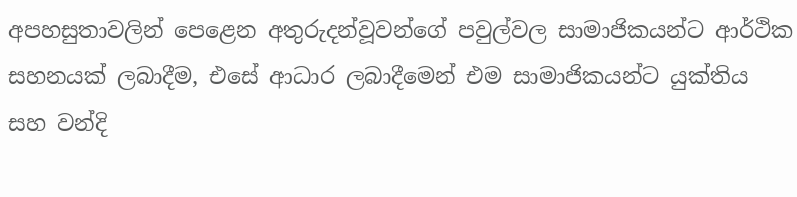අපහසුතාවලින් පෙළෙන අතුරුදන්වූවන්ගේ පවුල්වල සාමාජිකයන්ට ආර්ථික සහනයක් ලබාදීම, එසේ ආධාර ලබාදීමෙන් එම සාමාජිකයන්ට යුක්තිය සහ වන්දි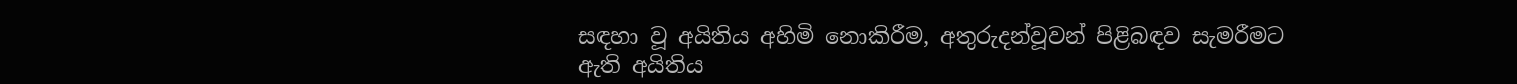සඳහා වූ අයිතිය අහිමි නොකිරීම, අතුරුදන්වූවන් පිළිබඳව සැමරීමට ඇති අයිතිය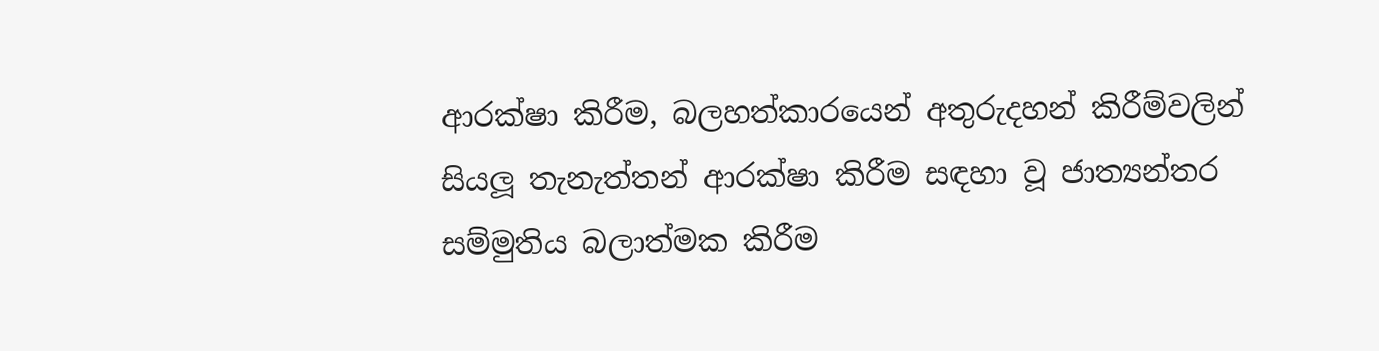ආරක්ෂා කිරීම, බලහත්කාරයෙන් අතුරුදහන් කිරීම්වලින් සියලූ‍ තැනැත්තන් ආරක්ෂා කිරීම සඳහා වූ ජාත්‍යන්තර සම්මුතිය බලාත්මක කිරීම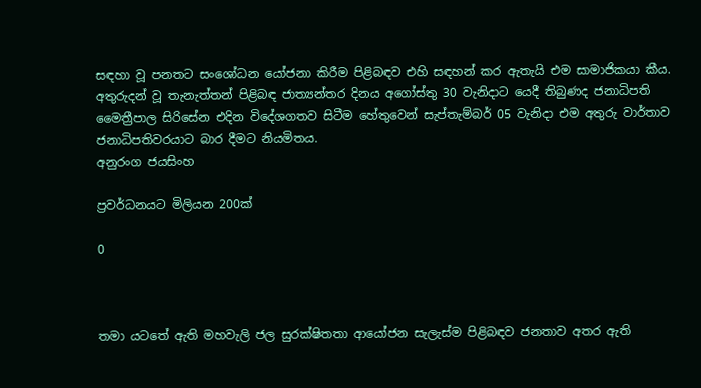සඳහා වූ පනතට සංශෝධන යෝජනා කිරීම පිළිබඳව එහි සඳහන් කර ඇතැයි එම සාමාජිකයා කීය. අතුරුදන් වූ තැනැත්තන් පිළිබඳ ජාත්‍යන්තර දිනය අගෝස්තු 30 වැනිදාට යෙදී තිබුණද ජනාධිපති මෛත්‍රීපාල සිරිසේන එදින විදේශගතව සිටීම හේතුවෙන් සැප්තැම්බර් 05 වැනිදා එම අතුරු වාර්තාව ජනාධිපතිවරයාට බාර දීමට නියමිතය.
අනුරංග ජයසිංහ

ප්‍රවර්ධනයට මිලියන 200ක්

0



තමා යටතේ ඇති මහවැලි ජල සුරක්ෂිතතා ආයෝජන සැලැස්ම පිළිබඳව ජනතාව අතර ඇති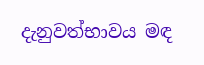දැනුවත්භාවය මඳ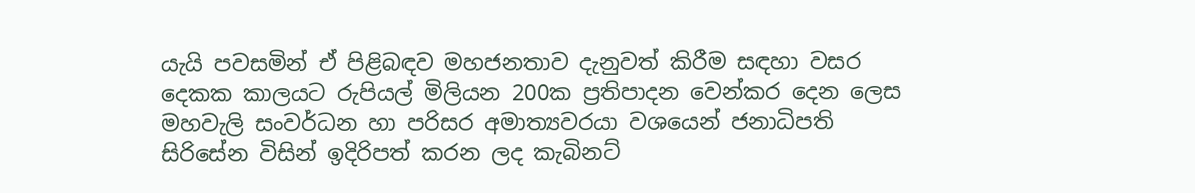යැයි පවසමින් ඒ පිළිබඳව මහජනතාව දැනුවත් කිරීම සඳහා වසර දෙකක කාලයට රුපියල් මිලියන 200ක ප්‍රතිපාදන වෙන්කර දෙන ලෙස මහවැලි සංවර්ධන හා පරිසර අමාත්‍යවරයා වශයෙන් ජනාධිපති සිරිසේන විසින් ඉදිරිපත් කරන ලද කැබිනට්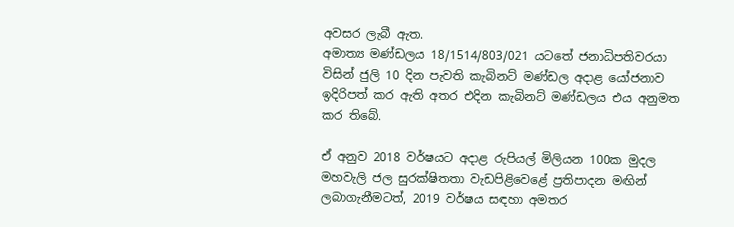අවසර ලැබී ඇත.
අමාත්‍ය මණ්ඩලය 18/1514/803/021 යටතේ ජනාධිපතිවරයා විසින් ජුලි 10 දින පැවති කැබිනට් මණ්ඩල අදාළ යෝජනාව ඉදිරිපත් කර ඇති අතර එදින කැබිනට් මණ්ඩලය එය අනුමත කර තිබේ.

ඒ අනුව 2018 වර්ෂයට අදාළ රුපියල් මිලියන 100ක මුදල මහවැලි ජල සුරක්ෂිතතා වැඩපිළිවෙළේ ප්‍රතිපාදන මඟින් ලබාගැනීමටත්, 2019 වර්ෂය සඳහා අමතර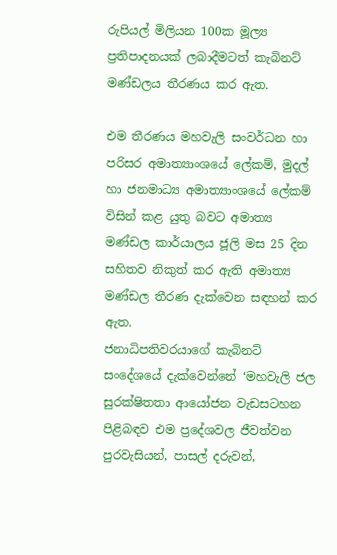රුපියල් මිලියන 100ක මූල්‍ය ප්‍රතිපාදනයක් ලබාදීමටත් කැබිනට් මණ්ඩලය තීරණය කර ඇත.

එම තීරණය මහවැලි සංවර්ධන හා පරිසර අමාත්‍යාංශයේ ලේකම්, මුදල් හා ජනමාධ්‍ය අමාත්‍යාංශයේ ලේකම් විසින් කළ යුතු බවට අමාත්‍ය මණ්ඩල කාර්යාලය ජූලි මස 25 දින සහිතව නිකුත් කර ඇති අමාත්‍ය මණ්ඩල තීරණ දැක්වෙන සඳහන් කර ඇත.
ජනාධිපතිවරයාගේ කැබිනට් සංදේශයේ දැක්වෙන්නේ ‘මහවැලි ජල සුරක්ෂිතතා ආයෝජන වැඩසටහන පිළිබඳව එම ප්‍රදේශවල ජීවත්වන පුරවැසියන්, පාසල් දරුවන්,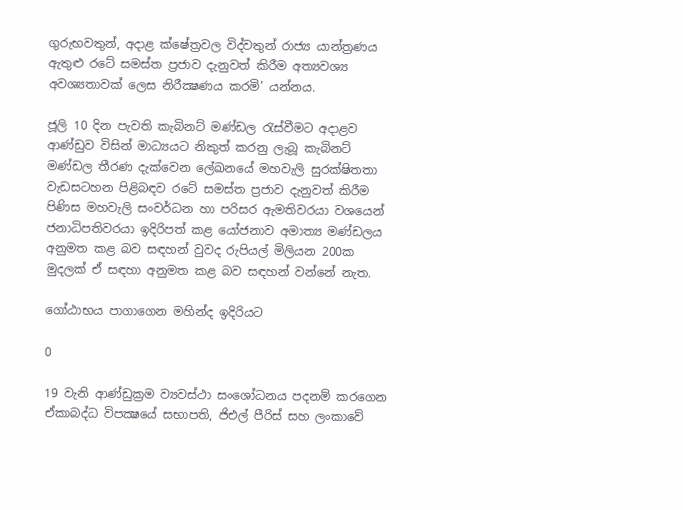ගුරුභවතුන්, අදාළ ක්ෂේත්‍රවල විද්වතුන් රාජ්‍ය යාන්ත්‍රණය ඇතුළු රටේ සමස්ත ප්‍රජාව දැනුවත් කිරීම අත්‍යවශ්‍ය අවශ්‍යතාවක් ලෙස නිරීක්‍ෂණය කරමි’ යන්නය.

ජූලි 10 දින පැවති කැබිනට් මණ්ඩල රැස්වීමට අදාළව ආණ්ඩුව විසින් මාධ්‍යයට නිකුත් කරනු ලැබූ කැබිනට් මණ්ඩල තීරණ දැක්වෙන ලේඛනයේ මහවැලි සුරක්ෂිතතා වැඩසටහන පිළිබඳව රටේ සමස්ත ප්‍රජාව දැනුවත් කිරීම පිණිස මහවැලි සංවර්ධන හා පරිසර ඇමතිවරයා වශයෙන් ජනාධිපතිවරයා ඉදිරිපත් කළ යෝජනාව අමාත්‍ය මණ්ඩලය අනුමත කළ බව සඳහන් වුවද රුපියල් මිලියන 200ක මුදලක් ඒ සඳහා අනුමත කළ බව සඳහන් වන්නේ නැත.

ගෝඨාභය පාගාගෙන මහින්ද ඉදිරියට

0

19 වැනි ආණ්ඩුක්‍රම ව්‍යවස්ථා සංශෝධනය පදනම් කරගෙන ඒකාබද්ධ විපක්‍ෂයේ සභාපති, ජිඑල් පීරිස් සහ ලංකාවේ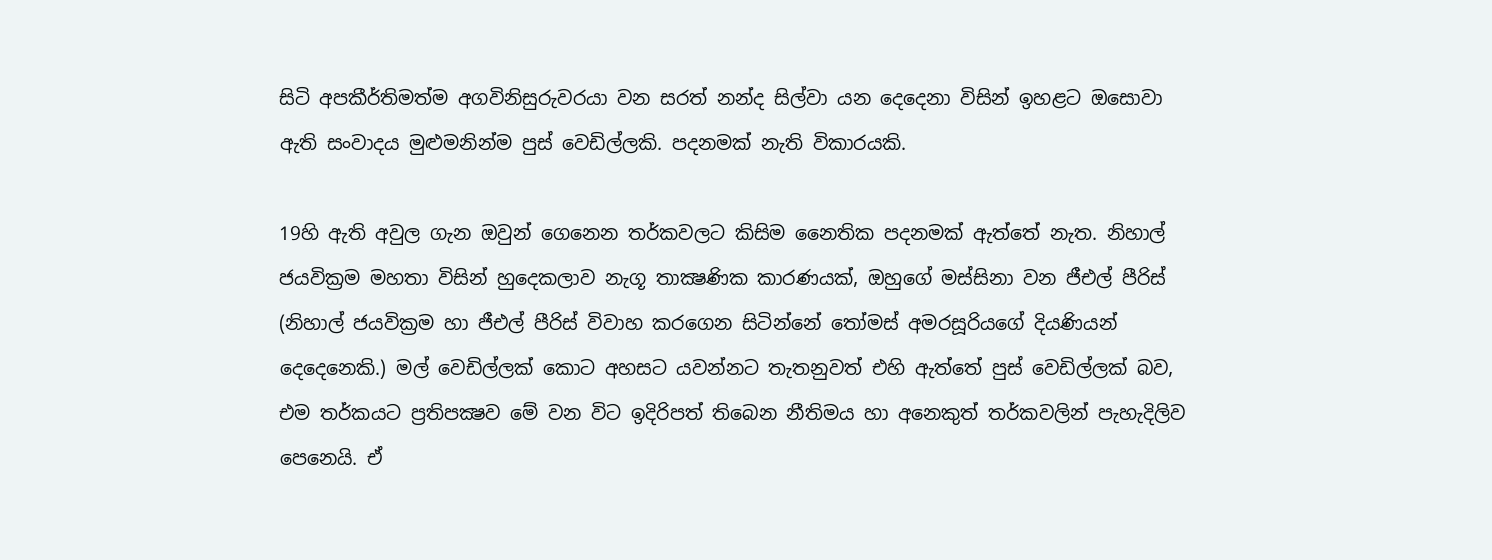සිටි අපකීර්තිමත්ම අගවිනිසුරුවරයා වන සරත් නන්ද සිල්වා යන දෙදෙනා විසින් ඉහළට ඔසොවා ඇති සංවාදය මුළුමනින්ම පුස් වෙඩිල්ලකි. පදනමක් නැති විකාරයකි.

19හි ඇති අවුල ගැන ඔවුන් ගෙනෙන තර්කවලට කිසිම නෛතික පදනමක් ඇත්තේ නැත. නිහාල් ජයවික්‍රම මහතා විසින් හුදෙකලාව නැගූ තාක්‍ෂණික කාරණයක්, ඔහුගේ මස්සිනා වන ජීඑල් පීරිස් (නිහාල් ජයවික්‍රම හා ජීඑල් පීරිස් විවාහ කරගෙන සිටින්නේ තෝමස් අමරසූරියගේ දියණියන් දෙදෙනෙකි.) මල් වෙඩිල්ලක් කොට අහසට යවන්නට තැතනුවත් එහි ඇත්තේ පුස් වෙඩිල්ලක් බව, එම තර්කයට ප්‍රතිපක්‍ෂව මේ වන විට ඉදිරිපත් තිබෙන නීතිමය හා අනෙකුත් තර්කවලින් පැහැදිලිව පෙනෙයි. ඒ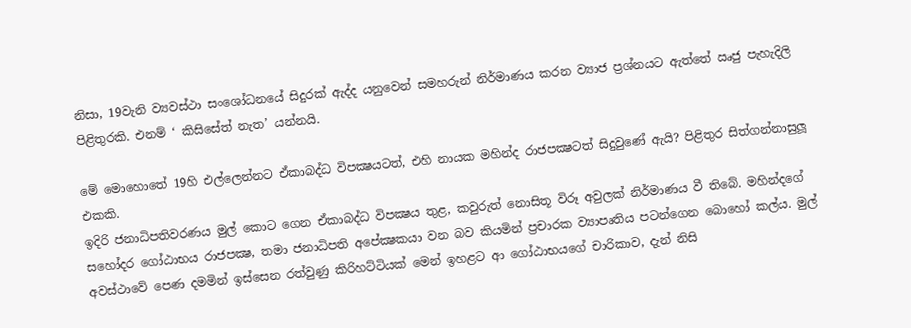නිසා, 19වැනි ව්‍යවස්ථා සංශෝධනයේ සිදුරක් ඇද්ද යනුවෙන් සමහරුන් නිර්මාණය කරන ව්‍යාජ ප්‍රශ්නයට ඇත්තේ ඍජු පැහැදිලි පිළිතුරකි. එනම් ‘ කිසිසේත් නැත’ යන්නයි.

මේ මොහොතේ 19හි එල්ලෙන්නට ඒකාබද්ධ විපක්‍ෂයටත්, එහි නායක මහින්ද රාජපක්‍ෂටත් සිදුවුණේ ඇයි? පිළිතුර සිත්ගන්නාසුලූ එකකි.
ඉදිරි ජනාධිපතිවරණය මුල් කොට ගෙන ඒකාබද්ධ විපක්‍ෂය තුළ, කවුරුත් නොසිතූ විරූ අවුලක් නිර්මාණය වී තිබේ. මහින්දගේ සහෝදර ගෝඨාභය රාජපක්‍ෂ, තමා ජනාධිපති අපේක්‍ෂකයා වන බව කියමින් ප්‍රචාරක ව්‍යාපෘතිය පටන්ගෙන බොහෝ කල්ය. මුල් අවස්ථාවේ පෙණ දමමින් ඉස්සෙන රත්වුණු කිරිහට්ටියක් මෙන් ඉහළට ආ ගෝඨාභයගේ චාරිකාව, දැන් නිසි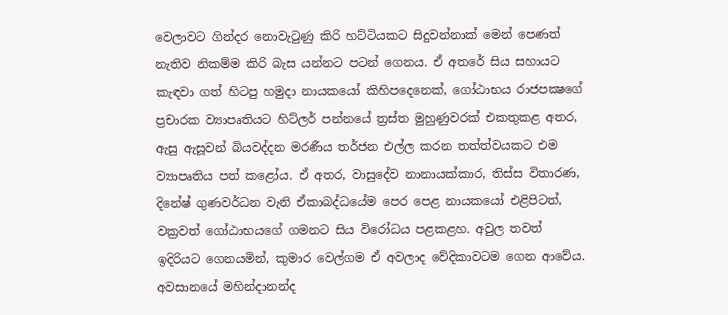වෙලාවට ගින්දර නොවැටුණු කිරි හට්ටියකට සිදුවන්නාක් මෙන් පෙණත් නැතිව නිකම්ම කිරි බැස යන්නට පටන් ගෙනය. ඒ අතරේ සිය සහායට කැඳවා ගත් හිටපු හමුදා නායකයෝ කිහිපදෙනෙක්, ගෝඨාභය රාජපක්‍ෂගේ ප්‍රචාරක ව්‍යාපෘතියට හිට්ලර් පන්නයේ ත්‍රස්ත මුහුණුවරක් එකතුකළ අතර, ඇසු ඇසූවන් බියවද්දන මරණීය තර්ජන එල්ල කරන තත්ත්වයකට එම ව්‍යාපෘතිය පත් කළෝය. ඒ අතර, වාසුදේව නානායක්කාර, තිස්ස විතාරණ, දිනේෂ් ගුණවර්ධන වැනි ඒකාබද්ධයේම පෙර පෙළ නායකයෝ එළිපිටත්, වක්‍රවත් ගෝඨාභයගේ ගමනට සිය විරෝධය පළකළහ. අවුල තවත් ඉදිරියට ගෙනයමින්, කුමාර වෙල්ගම ඒ අවලාද වේදිකාවටම ගෙන ආවේය. අවසානයේ මහින්දානන්ද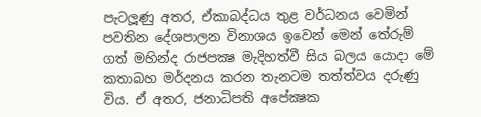පැටලූණු අතර, ඒකාබද්ධය තුළ වර්ධනය වෙමින් පවතින දේශපාලන විනාශය ඉවෙන් මෙන් තේරුම් ගත් මහින්ද රාජපක්‍ෂ මැදිහත්වී සිය බලය යොදා මේ කතාබහ මර්දනය කරන තැනටම තත්ත්වය දරුණු විය. ඒ අතර, ජනාධිපති අපේක්‍ෂක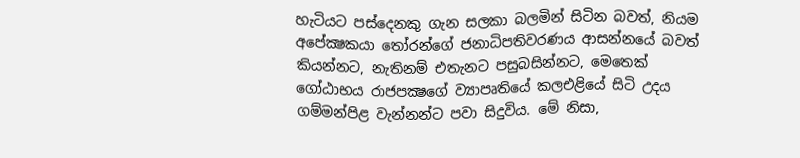හැටියට පස්දෙනකු ගැන සලකා බලමින් සිටින බවත්, නියම අපේක්‍ෂකයා තෝරන්ගේ ජනාධිපතිවරණය ආසන්නයේ බවත් කියන්නට, නැතිනම් එතැනට පසුබසින්නට, මෙතෙක් ගෝඨාභය රාජපක්‍ෂගේ ව්‍යාපෘතියේ කලඑළියේ සිටි උදය ගම්මන්පිළ වැන්නන්ට පවා සිදුවිය. මේ නිසා,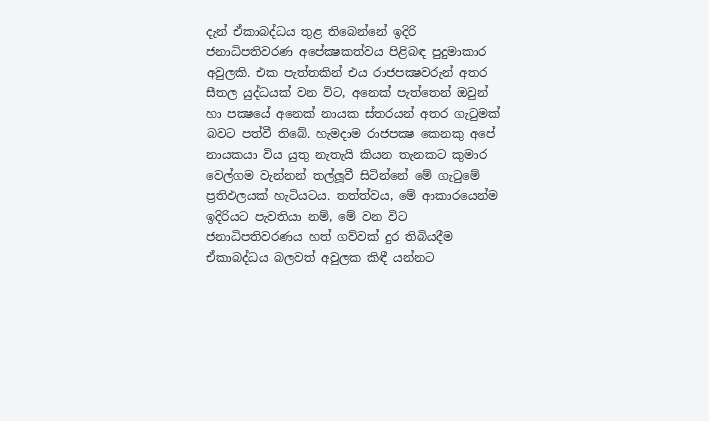දැන් ඒකාබද්ධය තුළ තිබෙන්නේ ඉදිරි ජනාධිපතිවරණ අපේක්‍ෂකත්වය පිළිබඳ පුදුමාකාර අවුලකි. එක පැත්තකින් එය රාජපක්‍ෂවරුන් අතර සීතල යුද්ධයක් වන විට, අනෙක් පැත්තෙන් ඔවුන් හා පක්‍ෂයේ අනෙක් නායක ස්තරයන් අතර ගැටුමක් බවට පත්වී තිබේ. හැමදාම රාජපක්‍ෂ කෙනකු අපේ නායකයා විය යුතු නැතැයි කියන තැනකට කුමාර වෙල්ගම වැන්නන් තල්ලූවී සිටින්නේ මේ ගැටුමේ ප්‍රතිඵලයක් හැටියටය. තත්ත්වය, මේ ආකාරයෙන්ම ඉදිරියට පැවතියා නම්, මේ වන විට ජනාධිපතිවරණය හත් ගව්වක් දුර තිබියදීම ඒකාබද්ධය බලවත් අවුලක කිඳී යන්නට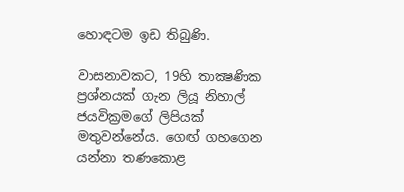හොඳටම ඉඩ තිබුණි.

වාසනාවකට, 19හි තාක්‍ෂණික ප්‍රශ්නයක් ගැන ලියූ නිහාල් ජයවික්‍රමගේ ලිපියක් මතුවන්නේය. ගෙඟ් ගහගෙන යන්නා තණකොළ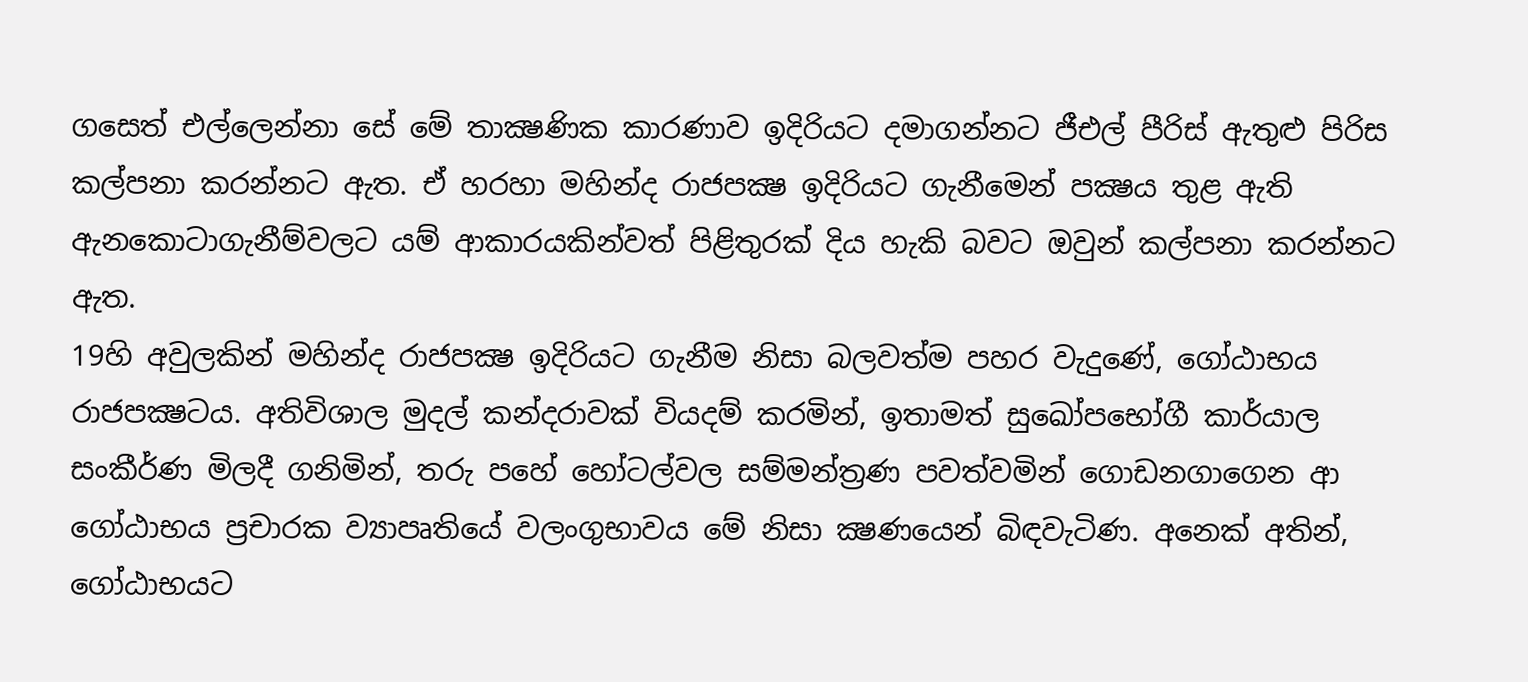ගසෙත් එල්ලෙන්නා සේ මේ තාක්‍ෂණික කාරණාව ඉදිරියට දමාගන්නට ජීඑල් පීරිස් ඇතුළු පිරිස කල්පනා කරන්නට ඇත. ඒ හරහා මහින්ද රාජපක්‍ෂ ඉදිරියට ගැනීමෙන් පක්‍ෂය තුළ ඇති ඇනකොටාගැනීම්වලට යම් ආකාරයකින්වත් පිළිතුරක් දිය හැකි බවට ඔවුන් කල්පනා කරන්නට ඇත.
19හි අවුලකින් මහින්ද රාජපක්‍ෂ ඉදිරියට ගැනීම නිසා බලවත්ම පහර වැදුණේ, ගෝඨාභය රාජපක්‍ෂටය. අතිවිශාල මුදල් කන්දරාවක් වියදම් කරමින්, ඉතාමත් සුඛෝපභෝගී කාර්යාල සංකීර්ණ මිලදී ගනිමින්, තරු පහේ හෝටල්වල සම්මන්ත්‍රණ පවත්වමින් ගොඩනගාගෙන ආ ගෝඨාභය ප්‍රචාරක ව්‍යාපෘතියේ වලංගුභාවය මේ නිසා ක්‍ෂණයෙන් බිඳවැටිණ. අනෙක් අතින්, ගෝඨාභයට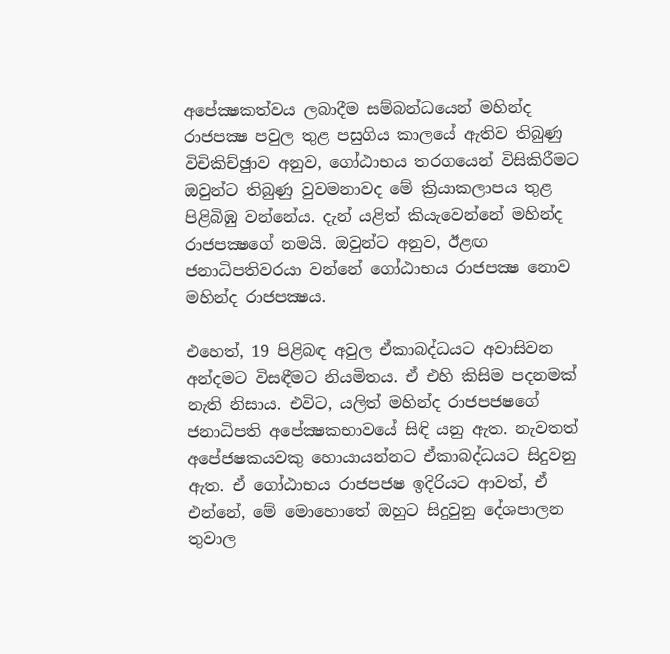අපේක්‍ෂකත්වය ලබාදීම සම්බන්ධයෙන් මහින්ද රාජපක්‍ෂ පවුල තුළ පසුගිය කාලයේ ඇතිව තිබුණු විචිකිච්ඡුාව අනුව, ගෝඨාභය තරගයෙන් විසිකිරීමට ඔවුන්ට තිබුණු වුවමනාවද මේ ක්‍රියාකලාපය තුළ පිළිබිඹු වන්නේය. දැන් යළිත් කියැවෙන්නේ මහින්ද රාජපක්‍ෂගේ නමයි. ඔවුන්ට අනුව, ඊළඟ ජනාධිපතිවරයා වන්නේ ගෝඨාභය රාජපක්‍ෂ නොව මහින්ද රාජපක්‍ෂය.

එහෙත්, 19 පිළිබඳ අවුල ඒකාබද්ධයට අවාසිවන අන්දමට විසඳීමට නියමිතය. ඒ එහි කිසිම පදනමක් නැති නිසාය. එවිට, යලිත් මහින්ද රාජපජෂගේ ජනාධිපති අපේක්‍ෂකභාවයේ සිඳි යනු ඇත. නැවතත් අපේජෂකයවකු හොයායන්නට ඒකාබද්ධයට සිදුවනු ඇත. ඒ ගෝඨාභය රාජපජෂ ඉදිරියට ආවත්, ඒ එන්නේ, මේ මොහොතේ ඔහුට සිදුවුනු දේශපාලන තුවාල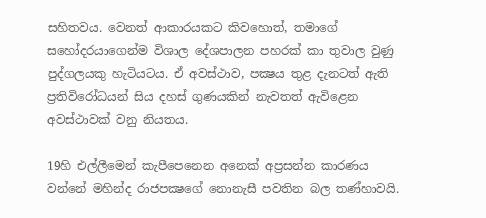සහිතවය. වෙනත් ආකාරයකට කිවහොත්, තමාගේ සහෝදරයාගෙන්ම විශාල දේශපාලන පහරක් කා තුවාල වුණු පුද්ගලයකු හැටියටය. ඒ අවස්ථාව, පක්‍ෂය තුළ දැනටත් ඇති ප්‍රතිවිරෝධයන් සිය දහස් ගුණයකින් නැවතත් ඇවිළෙන අවස්ථාවක් වනු නියතය.

19හි එල්ලීමෙන් කැපීපෙනෙන අනෙක් අප්‍රසන්න කාරණය වන්නේ මහින්ද රාජපක්‍ෂගේ නොනැසී පවතින බල තණ්හාවයි.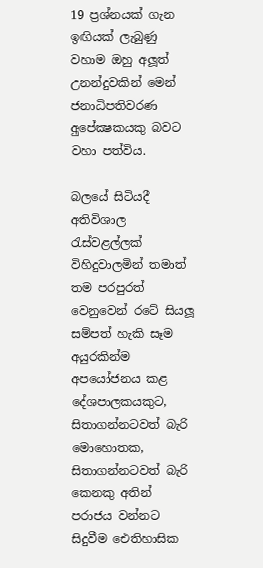19 ප්‍රශ්නයක් ගැන ඉඟියක් ලැබුණු වහාම ඔහු අලූත් උනන්දුවකින් මෙන් ජනාධිපතිවරණ අුපේක්‍ෂකයකු බවට වහා පත්විය.

බලයේ සිටියදී අතිවිශාල රැස්වළල්ලක් විහිදුවාලමින් තමාත් තම පරපුරත් වෙනුවෙන් රටේ සියලූ සම්පත් හැකි සෑම අයුරකින්ම අපයෝජනය කළ දේශපාලකයකුට, සිතාගන්නටවත් බැරි මොහොතක, සිතාගන්නටවත් බැරි කෙනකු අතින් පරාජය වන්නට සිදුවීම ඓතිහාසික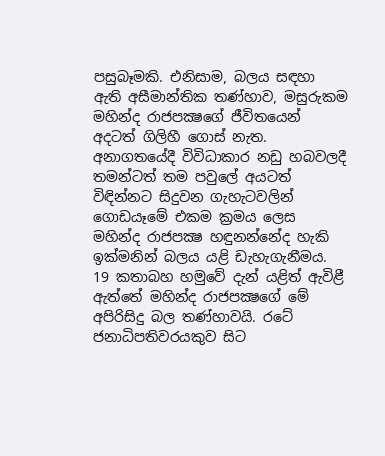පසුබෑමකි. එනිසාම, බලය සඳහා ඇති අසීමාන්තික තණ්හාව, මසුරුකම මහින්ද රාජපක්‍ෂගේ ජීවිතයෙන් අදටත් ගිලිහී ගොස් නැත. අනාගතයේදී විවිධාකාර නඩු හබවලදී තමන්ටත් තම පවුලේ අයටත් විඳින්නට සිදුවන ගැහැටවලින් ගොඩයෑමේ එකම ක්‍රමය ලෙස මහින්ද රාජපක්‍ෂ හඳුනන්නේද හැකි ඉක්මනින් බලය යළි ඩැහැගැනීමය. 19 කතාබහ හමුවේ දැන් යළිත් ඇවිළී ඇත්තේ මහින්ද රාජපක්‍ෂගේ මේ අපිරිසිදු බල තණ්හාවයි. රටේ ජනාධිපතිවරයකුව සිට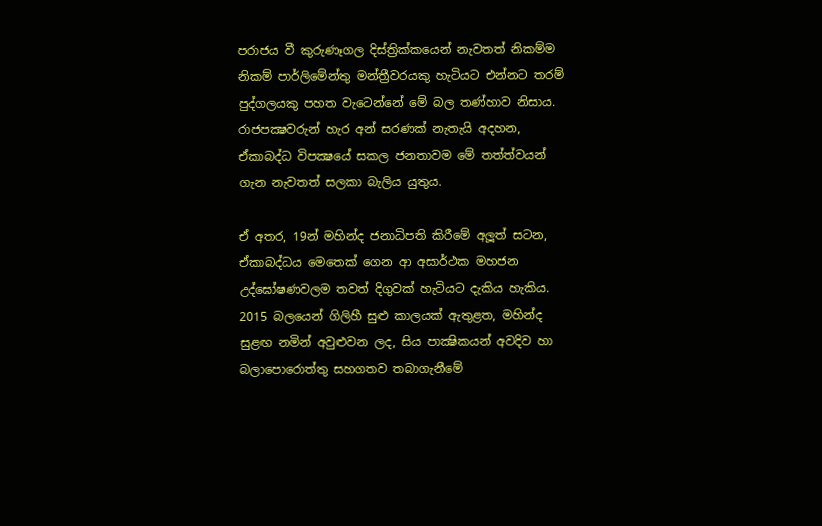පරාජය වී කුරුණෑගල දිස්ත්‍රික්කයෙන් නැවතත් නිකම්ම නිකම් පාර්ලිමේන්තු මන්ත්‍රීවරයකු හැටියට එන්නට තරම් පුද්ගලයකු පහත වැටෙන්නේ මේ බල තණ්හාව නිසාය. රාජපක්‍ෂවරුන් හැර අන් සරණක් නැතැයි අදහන, ඒකාබද්ධ විපක්‍ෂයේ සකල ජනතාවම මේ තත්ත්වයන් ගැන නැවතත් සලකා බැලිය යුතුය.

ඒ අතර, 19න් මහින්ද ජනාධිපති කිරීමේ අලූත් සටන, ඒකාබද්ධය මෙතෙක් ගෙන ආ අසාර්ථක මහජන උද්ඝෝෂණවලම තවත් දිගුවක් හැටියට දැකිය හැකිය. 2015 බලයෙන් ගිලිහී සුළු කාලයක් ඇතුළත, මහින්ද සුළඟ නමින් අවුළුවන ලද, සිය පාක්‍ෂිකයන් අවදිව හා බලාපොරොත්තු සහගතව තබාගැනීමේ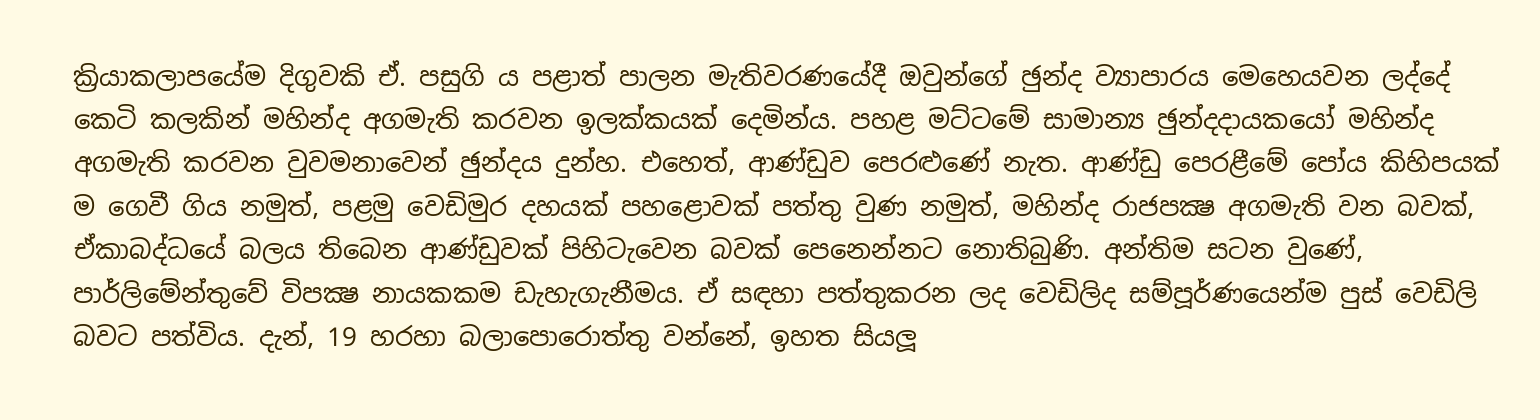ක්‍රියාකලාපයේම දිගුවකි ඒ. පසුගි ය පළාත් පාලන මැතිවරණයේදී ඔවුන්ගේ ඡුන්ද ව්‍යාපාරය මෙහෙයවන ලද්දේ කෙටි කලකින් මහින්ද අගමැති කරවන ඉලක්කයක් දෙමින්ය. පහළ මට්ටමේ සාමාන්‍ය ඡුන්දදායකයෝ මහින්ද අගමැති කරවන වුවමනාවෙන් ඡුන්දය දුන්හ. එහෙත්, ආණ්ඩුව පෙරළුණේ නැත. ආණ්ඩු පෙරළීමේ පෝය කිහිපයක් ම ගෙවී ගිය නමුත්, පළමු වෙඩිමුර දහයක් පහළොවක් පත්තු වුණ නමුත්, මහින්ද රාජපක්‍ෂ අගමැති වන බවක්, ඒකාබද්ධයේ බලය තිබෙන ආණ්ඩුවක් පිහිටැවෙන බවක් පෙනෙන්නට නොතිබුණි. අන්තිම සටන වුණේ, පාර්ලිමේන්තුවේ විපක්‍ෂ නායකකම ඩැහැගැනීමය. ඒ සඳහා පත්තුකරන ලද වෙඩිලිද සම්පූර්ණයෙන්ම පුස් වෙඩිලි බවට පත්විය. දැන්, 19 හරහා බලාපොරොත්තු වන්නේ, ඉහත සියලූ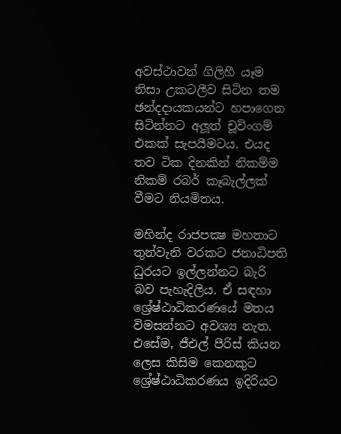අවස්ථාවන් ගිලිහී යෑම නිසා උකටලීව සිටින තම ඡන්දදායකයන්ට හපාගෙන සිටින්නට අලූත් චූවිංගම් එකක් සැපයීමටය. එයද තව ටික දිනකින් නිකම්ම නිකම් රබර් කෑබැල්ලක් වීමට නියමිතය.

මහින්ද රාජපක්‍ෂ මහතාට තුන්වැනි වරකට ජනාධිපති ධුරයට ඉල්ලන්නට බැරි බව පැහැදිලිය. ඒ සඳහා ශ්‍රේෂ්ඨාධිකරණයේ මතය විමසන්නට අවශ්‍ය නැත. එසේම, ජීඑල් පීරිස් කියන ලෙස කිසිම කෙනකුට ශ්‍රේෂ්ඨාධිකරණය ඉදිරියට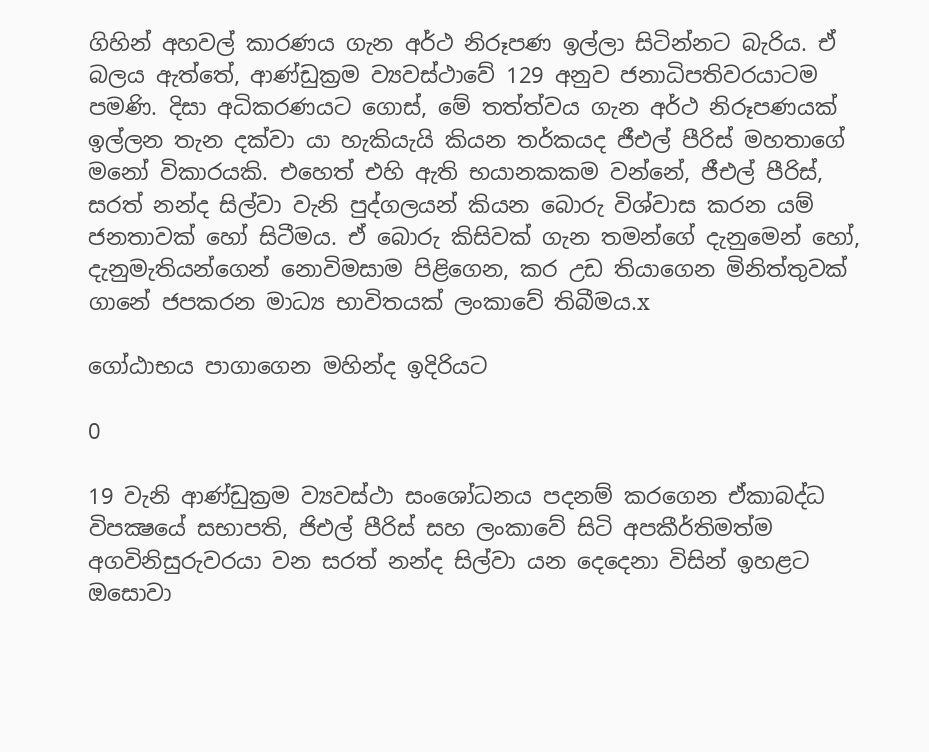ගිහින් අහවල් කාරණය ගැන අර්ථ නිරූපණ ඉල්ලා සිටින්නට බැරිය. ඒ බලය ඇත්තේ, ආණ්ඩුක්‍රම ව්‍යවස්ථාවේ 129 අනුව ජනාධිපතිවරයාටම පමණි. දිසා අධිකරණයට ගොස්, මේ තත්ත්වය ගැන අර්ථ නිරූපණයක් ඉල්ලන තැන දක්වා යා හැකියැයි කියන තර්කයද ජීඑල් පීරිස් මහතාගේ මනෝ විකාරයකි. එහෙත් එහි ඇති භයානකකම වන්නේ, ජීඑල් පීරිස්, සරත් නන්ද සිල්වා වැනි පුද්ගලයන් කියන බොරු විශ්වාස කරන යම් ජනතාවක් හෝ සිටීමය. ඒ බොරු කිසිවක් ගැන තමන්ගේ දැනුමෙන් හෝ, දැනුමැතියන්ගෙන් නොවිමසාම පිළිගෙන, කර උඩ තියාගෙන මිනිත්තුවක් ගානේ ජපකරන මාධ්‍ය භාවිතයක් ලංකාවේ තිබීමය.x

ගෝඨාභය පාගාගෙන මහින්ද ඉදිරියට

0

19 වැනි ආණ්ඩුක්‍රම ව්‍යවස්ථා සංශෝධනය පදනම් කරගෙන ඒකාබද්ධ විපක්‍ෂයේ සභාපති, ජිඑල් පීරිස් සහ ලංකාවේ සිටි අපකීර්තිමත්ම අගවිනිසුරුවරයා වන සරත් නන්ද සිල්වා යන දෙදෙනා විසින් ඉහළට ඔසොවා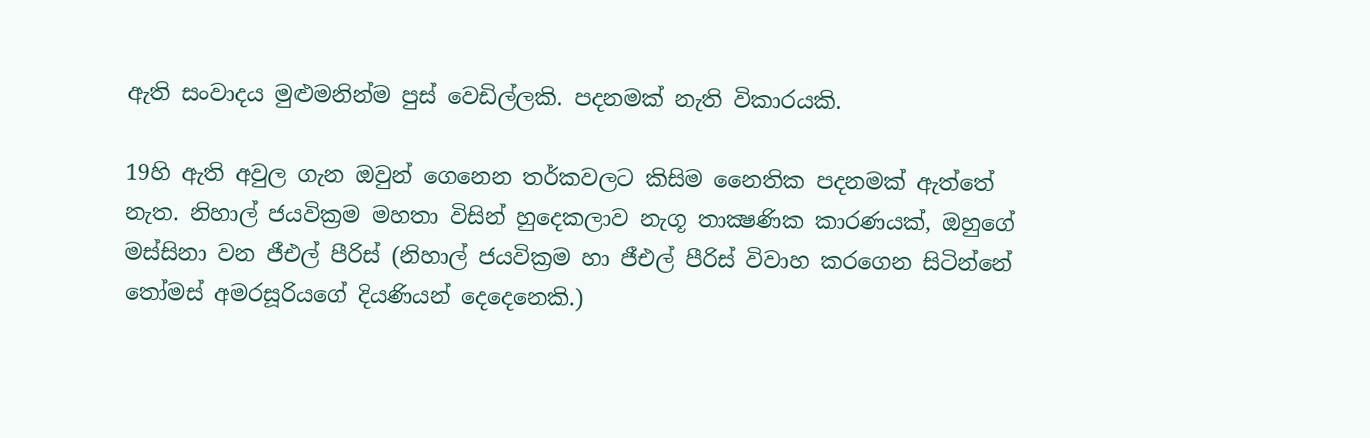ඇති සංවාදය මුළුමනින්ම පුස් වෙඩිල්ලකි. පදනමක් නැති විකාරයකි.

19හි ඇති අවුල ගැන ඔවුන් ගෙනෙන තර්කවලට කිසිම නෛතික පදනමක් ඇත්තේ නැත. නිහාල් ජයවික්‍රම මහතා විසින් හුදෙකලාව නැගූ තාක්‍ෂණික කාරණයක්, ඔහුගේ මස්සිනා වන ජීඑල් පීරිස් (නිහාල් ජයවික්‍රම හා ජීඑල් පීරිස් විවාහ කරගෙන සිටින්නේ තෝමස් අමරසූරියගේ දියණියන් දෙදෙනෙකි.)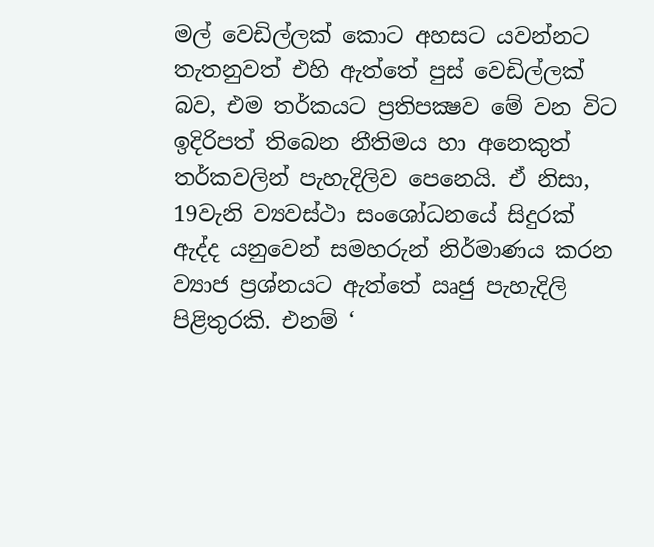මල් වෙඩිල්ලක් කොට අහසට යවන්නට තැතනුවත් එහි ඇත්තේ පුස් වෙඩිල්ලක් බව, එම තර්කයට ප්‍රතිපක්‍ෂව මේ වන විට ඉදිරිපත් තිබෙන නීතිමය හා අනෙකුත් තර්කවලින් පැහැදිලිව පෙනෙයි. ඒ නිසා, 19වැනි ව්‍යවස්ථා සංශෝධනයේ සිදුරක් ඇද්ද යනුවෙන් සමහරුන් නිර්මාණය කරන ව්‍යාජ ප්‍රශ්නයට ඇත්තේ ඍජු පැහැදිලි පිළිතුරකි. එනම් ‘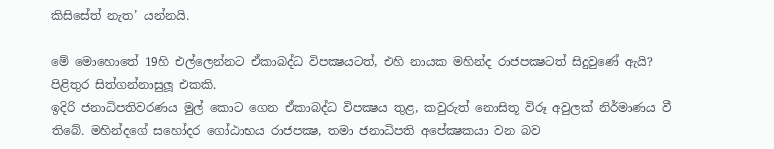කිසිසේත් නැත’ යන්නයි.

මේ මොහොතේ 19හි එල්ලෙන්නට ඒකාබද්ධ විපක්‍ෂයටත්, එහි නායක මහින්ද රාජපක්‍ෂටත් සිදුවුණේ ඇයි? පිළිතුර සිත්ගන්නාසුලූ එකකි.
ඉදිරි ජනාධිපතිවරණය මුල් කොට ගෙන ඒකාබද්ධ විපක්‍ෂය තුළ, කවුරුත් නොසිතූ විරූ අවුලක් නිර්මාණය වී තිබේ. මහින්දගේ සහෝදර ගෝඨාභය රාජපක්‍ෂ, තමා ජනාධිපති අපේක්‍ෂකයා වන බව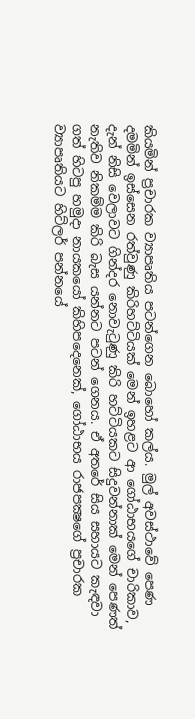කියමින් ප්‍රචාරක ව්‍යාපෘතිය පටන්ගෙන බොහෝ කල්ය. මුල් අවස්ථාවේ පෙණ දමමින් ඉස්සෙන රත්වුණු කිරිහට්ටියක් මෙන් ඉහළට ආ ගෝඨාභයගේ චාරිකාව, දැන් නිසි වෙලාවට ගින්දර නොවැටුණු කිරි හට්ටියකට සිදුවන්නාක් මෙන් පෙණත් නැතිව නිකම්ම කිරි බැස යන්නට පටන් ගෙනය. ඒ අතරේ සිය සහායට කැඳවා ගත් හිටපු හමුදා නායකයෝ කිහිපදෙනෙක්, ගෝඨාභය රාජපක්‍ෂගේ ප්‍රචාරක ව්‍යාපෘතියට හිට්ලර් පන්නයේ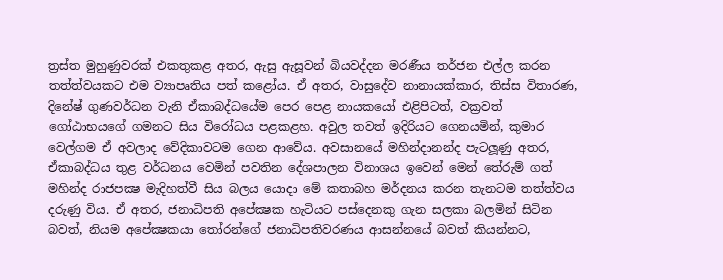ත්‍රස්ත මුහුණුවරක් එකතුකළ අතර, ඇසු ඇසූවන් බියවද්දන මරණීය තර්ජන එල්ල කරන තත්ත්වයකට එම ව්‍යාපෘතිය පත් කළෝය. ඒ අතර, වාසුදේව නානායක්කාර, තිස්ස විතාරණ, දිනේෂ් ගුණවර්ධන වැනි ඒකාබද්ධයේම පෙර පෙළ නායකයෝ එළිපිටත්, වක්‍රවත් ගෝඨාභයගේ ගමනට සිය විරෝධය පළකළහ. අවුල තවත් ඉදිරියට ගෙනයමින්, කුමාර වෙල්ගම ඒ අවලාද වේදිකාවටම ගෙන ආවේය. අවසානයේ මහින්දානන්ද පැටලූණු අතර, ඒකාබද්ධය තුළ වර්ධනය වෙමින් පවතින දේශපාලන විනාශය ඉවෙන් මෙන් තේරුම් ගත් මහින්ද රාජපක්‍ෂ මැදිහත්වී සිය බලය යොදා මේ කතාබහ මර්දනය කරන තැනටම තත්ත්වය දරුණු විය. ඒ අතර, ජනාධිපති අපේක්‍ෂක හැටියට පස්දෙනකු ගැන සලකා බලමින් සිටින බවත්, නියම අපේක්‍ෂකයා තෝරන්ගේ ජනාධිපතිවරණය ආසන්නයේ බවත් කියන්නට,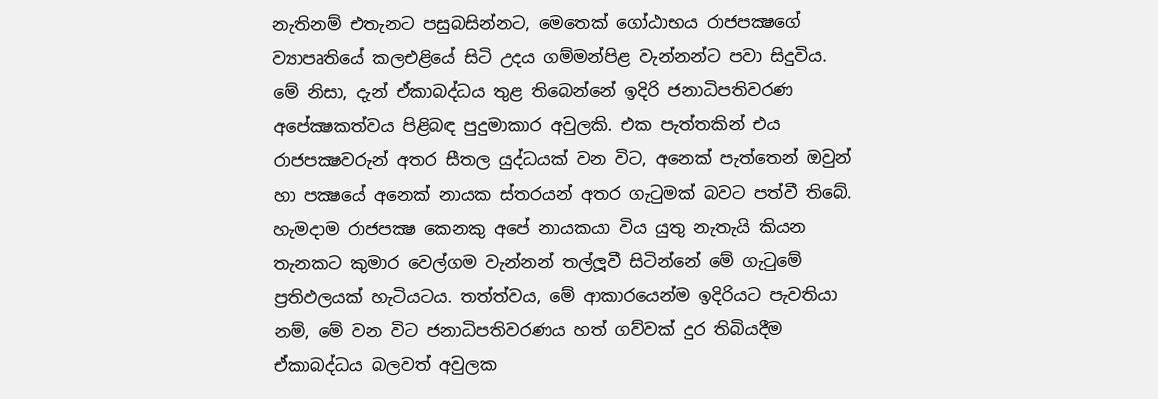නැතිනම් එතැනට පසුබසින්නට, මෙතෙක් ගෝඨාභය රාජපක්‍ෂගේ ව්‍යාපෘතියේ කලඑළියේ සිටි උදය ගම්මන්පිළ වැන්නන්ට පවා සිදුවිය. මේ නිසා, දැන් ඒකාබද්ධය තුළ තිබෙන්නේ ඉදිරි ජනාධිපතිවරණ අපේක්‍ෂකත්වය පිළිබඳ පුදුමාකාර අවුලකි. එක පැත්තකින් එය රාජපක්‍ෂවරුන් අතර සීතල යුද්ධයක් වන විට, අනෙක් පැත්තෙන් ඔවුන් හා පක්‍ෂයේ අනෙක් නායක ස්තරයන් අතර ගැටුමක් බවට පත්වී තිබේ. හැමදාම රාජපක්‍ෂ කෙනකු අපේ නායකයා විය යුතු නැතැයි කියන තැනකට කුමාර වෙල්ගම වැන්නන් තල්ලූවී සිටින්නේ මේ ගැටුමේ ප්‍රතිඵලයක් හැටියටය. තත්ත්වය, මේ ආකාරයෙන්ම ඉදිරියට පැවතියා නම්, මේ වන විට ජනාධිපතිවරණය හත් ගව්වක් දුර තිබියදීම ඒකාබද්ධය බලවත් අවුලක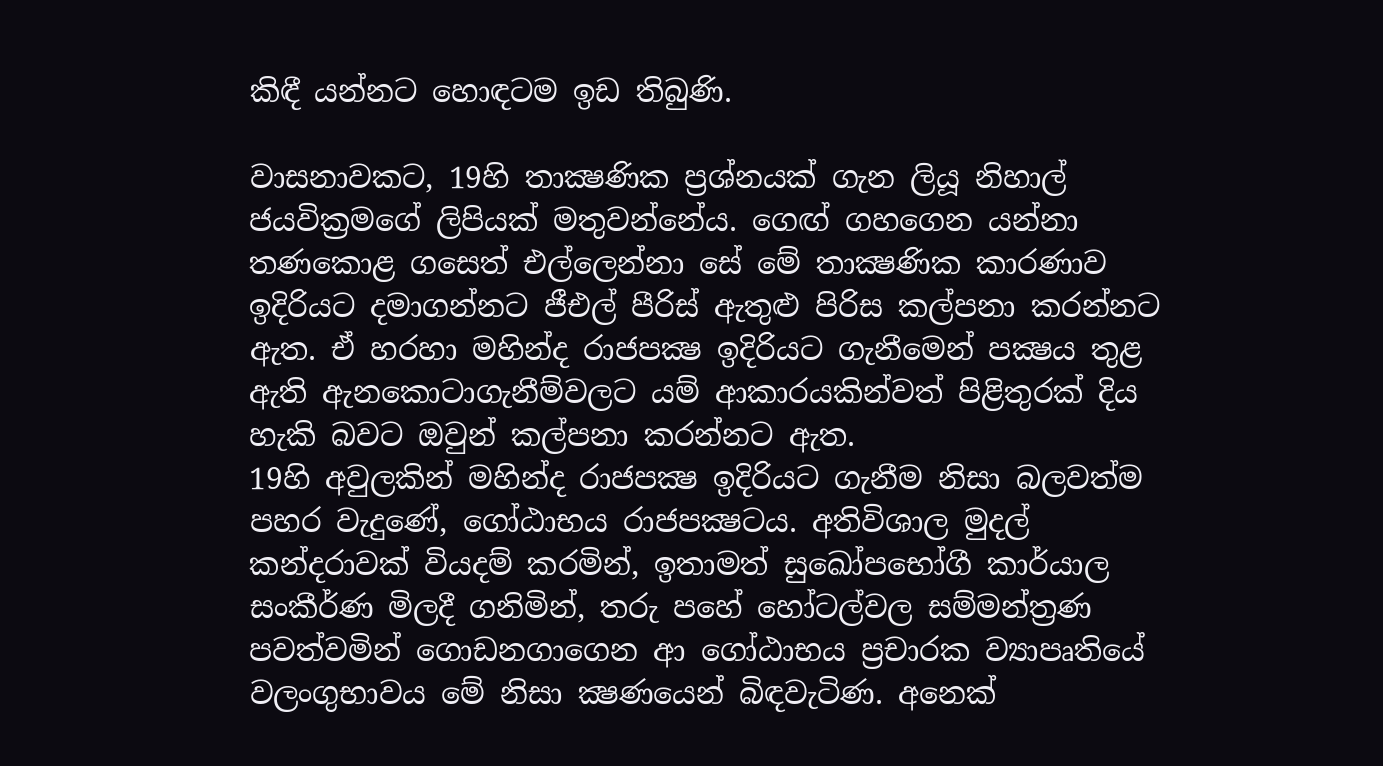කිඳී යන්නට හොඳටම ඉඩ තිබුණි.

වාසනාවකට, 19හි තාක්‍ෂණික ප්‍රශ්නයක් ගැන ලියූ නිහාල් ජයවික්‍රමගේ ලිපියක් මතුවන්නේය. ගෙඟ් ගහගෙන යන්නා තණකොළ ගසෙත් එල්ලෙන්නා සේ මේ තාක්‍ෂණික කාරණාව ඉදිරියට දමාගන්නට ජීඑල් පීරිස් ඇතුළු පිරිස කල්පනා කරන්නට ඇත. ඒ හරහා මහින්ද රාජපක්‍ෂ ඉදිරියට ගැනීමෙන් පක්‍ෂය තුළ ඇති ඇනකොටාගැනීම්වලට යම් ආකාරයකින්වත් පිළිතුරක් දිය හැකි බවට ඔවුන් කල්පනා කරන්නට ඇත.
19හි අවුලකින් මහින්ද රාජපක්‍ෂ ඉදිරියට ගැනීම නිසා බලවත්ම පහර වැදුණේ, ගෝඨාභය රාජපක්‍ෂටය. අතිවිශාල මුදල් කන්දරාවක් වියදම් කරමින්, ඉතාමත් සුඛෝපභෝගී කාර්යාල සංකීර්ණ මිලදී ගනිමින්, තරු පහේ හෝටල්වල සම්මන්ත්‍රණ පවත්වමින් ගොඩනගාගෙන ආ ගෝඨාභය ප්‍රචාරක ව්‍යාපෘතියේ වලංගුභාවය මේ නිසා ක්‍ෂණයෙන් බිඳවැටිණ. අනෙක්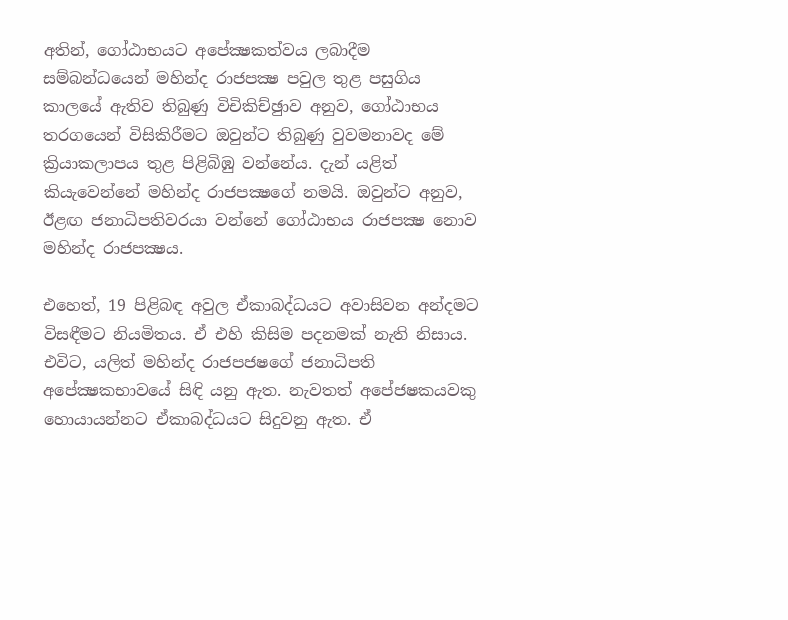අතින්, ගෝඨාභයට අපේක්‍ෂකත්වය ලබාදීම සම්බන්ධයෙන් මහින්ද රාජපක්‍ෂ පවුල තුළ පසුගිය කාලයේ ඇතිව තිබුණු විචිකිච්ඡුාව අනුව, ගෝඨාභය තරගයෙන් විසිකිරීමට ඔවුන්ට තිබුණු වුවමනාවද මේ ක්‍රියාකලාපය තුළ පිළිබිඹු වන්නේය. දැන් යළිත් කියැවෙන්නේ මහින්ද රාජපක්‍ෂගේ නමයි. ඔවුන්ට අනුව, ඊළඟ ජනාධිපතිවරයා වන්නේ ගෝඨාභය රාජපක්‍ෂ නොව මහින්ද රාජපක්‍ෂය.

එහෙත්, 19 පිළිබඳ අවුල ඒකාබද්ධයට අවාසිවන අන්දමට විසඳීමට නියමිතය. ඒ එහි කිසිම පදනමක් නැති නිසාය. එවිට, යලිත් මහින්ද රාජපජෂගේ ජනාධිපති අපේක්‍ෂකභාවයේ සිඳි යනු ඇත. නැවතත් අපේජෂකයවකු හොයායන්නට ඒකාබද්ධයට සිදුවනු ඇත. ඒ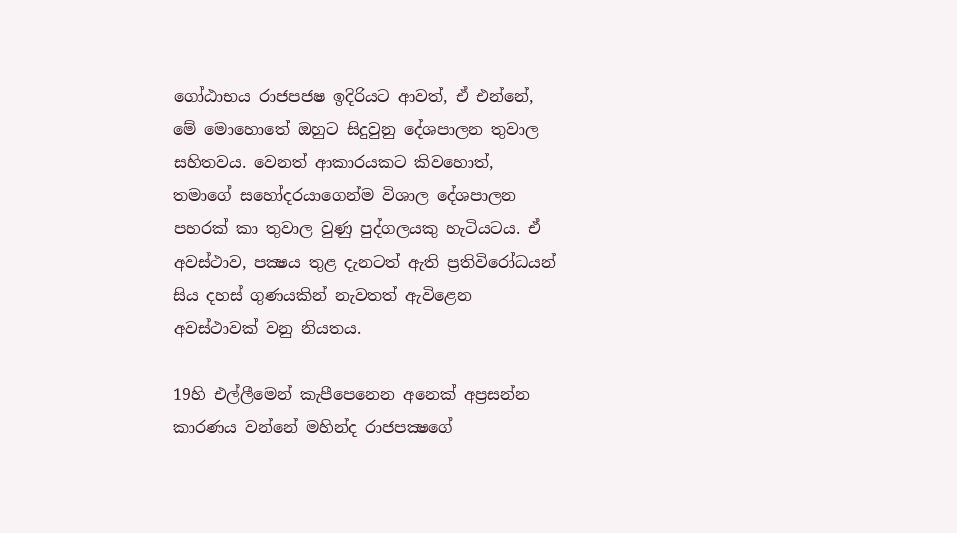ගෝඨාභය රාජපජෂ ඉදිරියට ආවත්, ඒ එන්නේ, මේ මොහොතේ ඔහුට සිදුවුනු දේශපාලන තුවාල සහිතවය. වෙනත් ආකාරයකට කිවහොත්, තමාගේ සහෝදරයාගෙන්ම විශාල දේශපාලන පහරක් කා තුවාල වුණු පුද්ගලයකු හැටියටය. ඒ අවස්ථාව, පක්‍ෂය තුළ දැනටත් ඇති ප්‍රතිවිරෝධයන් සිය දහස් ගුණයකින් නැවතත් ඇවිළෙන අවස්ථාවක් වනු නියතය.

19හි එල්ලීමෙන් කැපීපෙනෙන අනෙක් අප්‍රසන්න කාරණය වන්නේ මහින්ද රාජපක්‍ෂගේ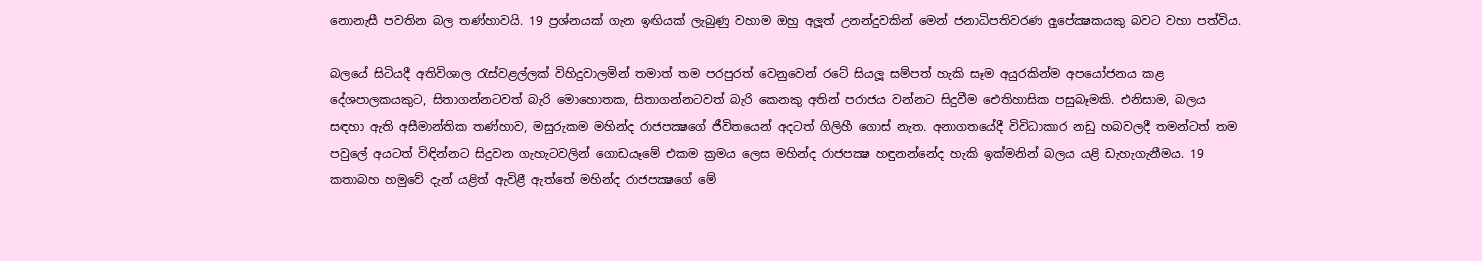නොනැසී පවතින බල තණ්හාවයි. 19 ප්‍රශ්නයක් ගැන ඉඟියක් ලැබුණු වහාම ඔහු අලූත් උනන්දුවකින් මෙන් ජනාධිපතිවරණ අුපේක්‍ෂකයකු බවට වහා පත්විය.

බලයේ සිටියදී අතිවිශාල රැස්වළල්ලක් විහිදුවාලමින් තමාත් තම පරපුරත් වෙනුවෙන් රටේ සියලූ සම්පත් හැකි සෑම අයුරකින්ම අපයෝජනය කළ දේශපාලකයකුට, සිතාගන්නටවත් බැරි මොහොතක, සිතාගන්නටවත් බැරි කෙනකු අතින් පරාජය වන්නට සිදුවීම ඓතිහාසික පසුබෑමකි. එනිසාම, බලය සඳහා ඇති අසීමාන්තික තණ්හාව, මසුරුකම මහින්ද රාජපක්‍ෂගේ ජීවිතයෙන් අදටත් ගිලිහී ගොස් නැත. අනාගතයේදී විවිධාකාර නඩු හබවලදී තමන්ටත් තම පවුලේ අයටත් විඳින්නට සිදුවන ගැහැටවලින් ගොඩයෑමේ එකම ක්‍රමය ලෙස මහින්ද රාජපක්‍ෂ හඳුනන්නේද හැකි ඉක්මනින් බලය යළි ඩැහැගැනීමය. 19 කතාබහ හමුවේ දැන් යළිත් ඇවිළී ඇත්තේ මහින්ද රාජපක්‍ෂගේ මේ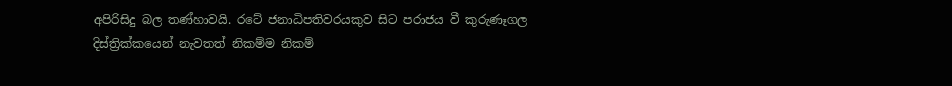අපිරිසිදු බල තණ්හාවයි. රටේ ජනාධිපතිවරයකුව සිට පරාජය වී කුරුණෑගල දිස්ත්‍රික්කයෙන් නැවතත් නිකම්ම නිකම්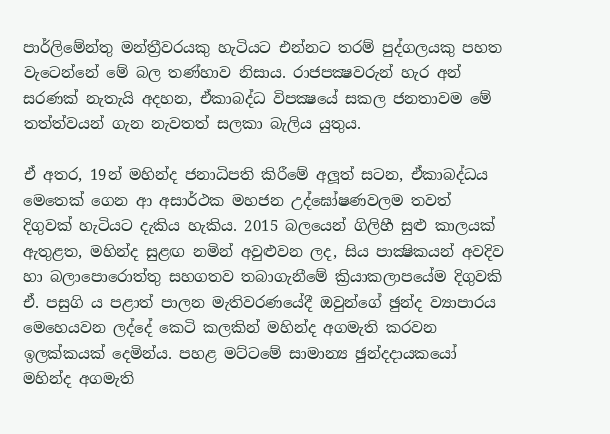පාර්ලිමේන්තු මන්ත්‍රීවරයකු හැටියට එන්නට තරම් පුද්ගලයකු පහත වැටෙන්නේ මේ බල තණ්හාව නිසාය. රාජපක්‍ෂවරුන් හැර අන් සරණක් නැතැයි අදහන, ඒකාබද්ධ විපක්‍ෂයේ සකල ජනතාවම මේ තත්ත්වයන් ගැන නැවතත් සලකා බැලිය යුතුය.

ඒ අතර, 19න් මහින්ද ජනාධිපති කිරීමේ අලූත් සටන, ඒකාබද්ධය මෙතෙක් ගෙන ආ අසාර්ථක මහජන උද්ඝෝෂණවලම තවත් දිගුවක් හැටියට දැකිය හැකිය. 2015 බලයෙන් ගිලිහී සුළු කාලයක් ඇතුළත, මහින්ද සුළඟ නමින් අවුළුවන ලද, සිය පාක්‍ෂිකයන් අවදිව හා බලාපොරොත්තු සහගතව තබාගැනීමේ ක්‍රියාකලාපයේම දිගුවකි ඒ. පසුගි ය පළාත් පාලන මැතිවරණයේදී ඔවුන්ගේ ඡුන්ද ව්‍යාපාරය මෙහෙයවන ලද්දේ කෙටි කලකින් මහින්ද අගමැති කරවන ඉලක්කයක් දෙමින්ය. පහළ මට්ටමේ සාමාන්‍ය ඡුන්දදායකයෝ මහින්ද අගමැති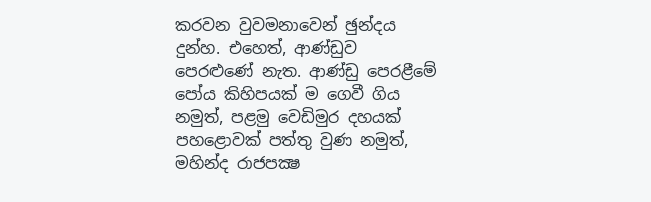කරවන වුවමනාවෙන් ඡුන්දය දුන්හ. එහෙත්, ආණ්ඩුව පෙරළුණේ නැත. ආණ්ඩු පෙරළීමේ පෝය කිහිපයක් ම ගෙවී ගිය නමුත්, පළමු වෙඩිමුර දහයක් පහළොවක් පත්තු වුණ නමුත්, මහින්ද රාජපක්‍ෂ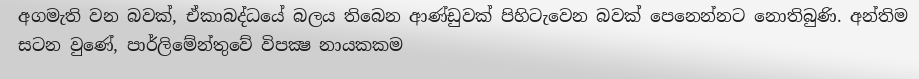අගමැති වන බවක්, ඒකාබද්ධයේ බලය තිබෙන ආණ්ඩුවක් පිහිටැවෙන බවක් පෙනෙන්නට නොතිබුණි. අන්තිම සටන වුණේ, පාර්ලිමේන්තුවේ විපක්‍ෂ නායකකම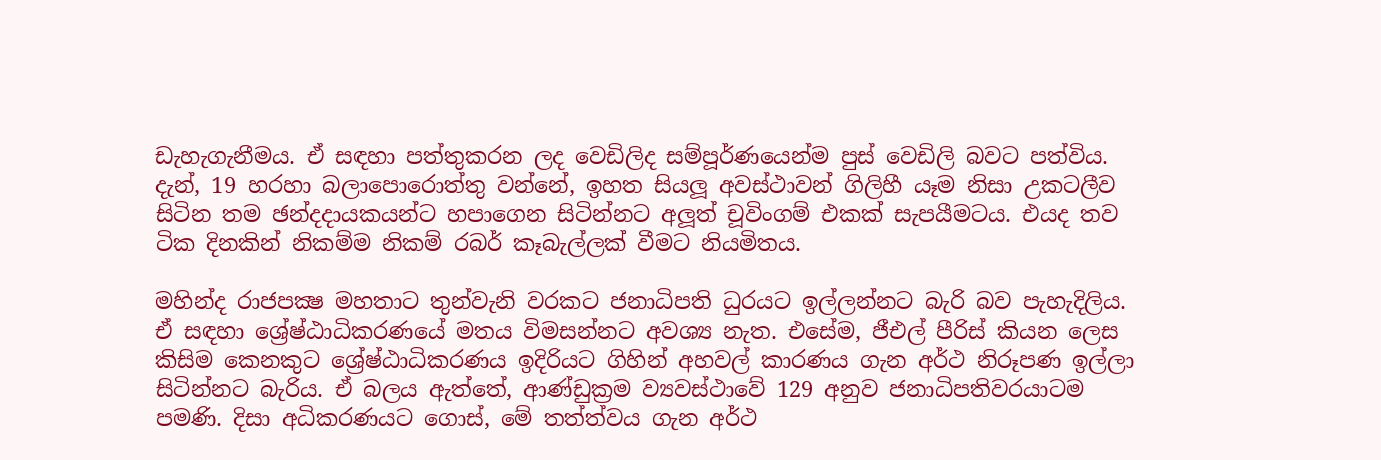ඩැහැගැනීමය. ඒ සඳහා පත්තුකරන ලද වෙඩිලිද සම්පූර්ණයෙන්ම පුස් වෙඩිලි බවට පත්විය. දැන්, 19 හරහා බලාපොරොත්තු වන්නේ, ඉහත සියලූ අවස්ථාවන් ගිලිහී යෑම නිසා උකටලීව සිටින තම ඡන්දදායකයන්ට හපාගෙන සිටින්නට අලූත් චූවිංගම් එකක් සැපයීමටය. එයද තව ටික දිනකින් නිකම්ම නිකම් රබර් කෑබැල්ලක් වීමට නියමිතය.

මහින්ද රාජපක්‍ෂ මහතාට තුන්වැනි වරකට ජනාධිපති ධුරයට ඉල්ලන්නට බැරි බව පැහැදිලිය. ඒ සඳහා ශ්‍රේෂ්ඨාධිකරණයේ මතය විමසන්නට අවශ්‍ය නැත. එසේම, ජීඑල් පීරිස් කියන ලෙස කිසිම කෙනකුට ශ්‍රේෂ්ඨාධිකරණය ඉදිරියට ගිහින් අහවල් කාරණය ගැන අර්ථ නිරූපණ ඉල්ලා සිටින්නට බැරිය. ඒ බලය ඇත්තේ, ආණ්ඩුක්‍රම ව්‍යවස්ථාවේ 129 අනුව ජනාධිපතිවරයාටම පමණි. දිසා අධිකරණයට ගොස්, මේ තත්ත්වය ගැන අර්ථ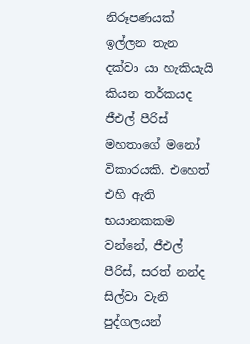නිරූපණයක් ඉල්ලන තැන දක්වා යා හැකියැයි කියන තර්කයද ජීඑල් පීරිස් මහතාගේ මනෝ විකාරයකි. එහෙත් එහි ඇති භයානකකම වන්නේ, ජීඑල් පීරිස්, සරත් නන්ද සිල්වා වැනි පුද්ගලයන්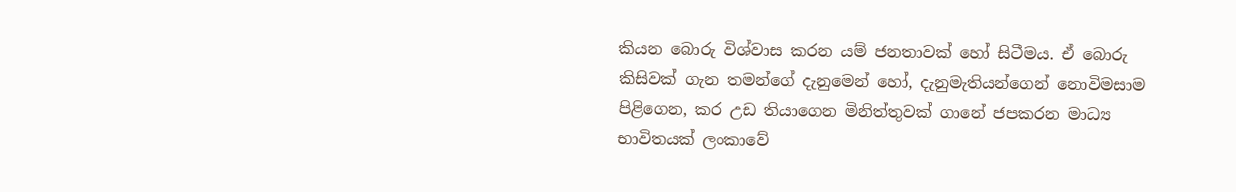කියන බොරු විශ්වාස කරන යම් ජනතාවක් හෝ සිටීමය. ඒ බොරු කිසිවක් ගැන තමන්ගේ දැනුමෙන් හෝ, දැනුමැතියන්ගෙන් නොවිමසාම පිළිගෙන, කර උඩ තියාගෙන මිනිත්තුවක් ගානේ ජපකරන මාධ්‍ය භාවිතයක් ලංකාවේ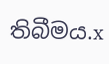තිබීමය.x